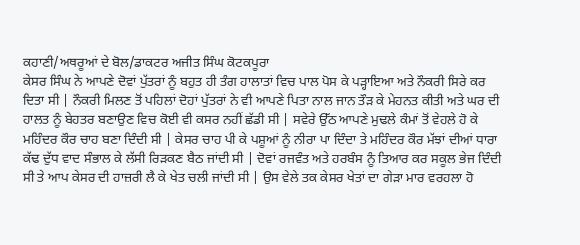ਕਹਾਣੀ/ਅਥਰੂਆਂ ਦੇ ਬੋਲ/ਡਾਕਟਰ ਅਜੀਤ ਸਿੰਘ ਕੋਟਕਪੂਰਾ
ਕੇਸਰ ਸਿੰਘ ਨੇ ਆਪਣੇ ਦੋਵਾਂ ਪੁੱਤਰਾਂ ਨੂੰ ਬਹੁਤ ਹੀ ਤੰਗ ਹਾਲਾਤਾਂ ਵਿਚ ਪਾਲ ਪੋਸ ਕੇ ਪੜ੍ਹਾਇਆ ਅਤੇ ਨੌਕਰੀ ਸਿਰੇ ਕਰ ਦਿਤਾ ਸੀ | ਨੌਕਰੀ ਮਿਲਣ ਤੋਂ ਪਹਿਲਾਂ ਦੋਹਾਂ ਪੁੱਤਰਾਂ ਨੇ ਵੀ ਆਪਣੇ ਪਿਤਾ ਨਾਲ ਜਾਨ ਤੌੜ ਕੇ ਮੇਹਨਤ ਕੀਤੀ ਅਤੇ ਘਰ ਦੀ ਹਾਲਤ ਨੂੰ ਬੇਹਤਰ ਬਣਾਉਣ ਵਿਚ ਕੋਈ ਵੀ ਕਸਰ ਨਹੀਂ ਛੱਡੀ ਸੀ | ਸਵੇਰੇ ਉੱਠ ਆਪਣੇ ਮੁਢਲੇ ਕੰਮਾਂ ਤੋਂ ਵੇਹਲੇ ਹੋ ਕੇ ਮਹਿੰਦਰ ਕੌਰ ਚਾਹ ਬਣਾ ਦਿੰਦੀ ਸੀ | ਕੇਸਰ ਚਾਹ ਪੀ ਕੇ ਪਸ਼ੂਆਂ ਨੂੰ ਨੀਰਾ ਪਾ ਦਿੰਦਾ ਤੇ ਮਹਿੰਦਰ ਕੌਰ ਮੱਝਾਂ ਦੀਆਂ ਧਾਰਾ ਕੱਢ ਦੁੱਧ ਵਾਦ ਸੰਭਾਲ ਕੇ ਲੱਸੀ ਰਿੜਕਣ ਬੈਠ ਜਾਂਦੀ ਸੀ | ਦੋਵਾਂ ਰਜਵੰਤ ਅਤੇ ਹਰਬੰਸ ਨੂੰ ਤਿਆਰ ਕਰ ਸਕੂਲ ਭੇਜ ਦਿੰਦੀ ਸੀ ਤੇ ਆਪ ਕੇਸਰ ਦੀ ਹਾਜ਼ਰੀ ਲੈ ਕੇ ਖੇਤ ਚਲੀ ਜਾਂਦੀ ਸੀ | ਉਸ ਵੇਲੇ ਤਕ ਕੇਸਰ ਖੇਤਾਂ ਦਾ ਗੇੜਾ ਮਾਰ ਵਰਹਲਾ ਹੋ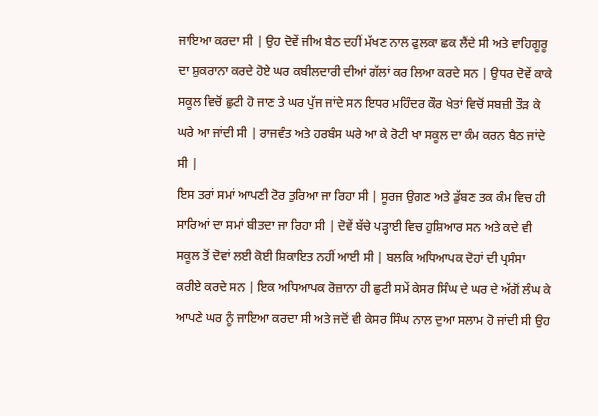ਜਾਇਆ ਕਰਦਾ ਸੀ | ਉਹ ਦੋਵੇਂ ਜੀਅ ਬੈਠ ਦਹੀਂ ਮੱਖਣ ਨਾਲ ਫੁਲਕਾ ਛਕ ਲੈਂਦੇ ਸੀ ਅਤੇ ਵਾਹਿਗੂਰੂ ਦਾ ਸ਼ੁਕਰਾਨਾ ਕਰਦੇ ਹੋਏ ਘਰ ਕਬੀਲਦਾਰੀ ਦੀਆਂ ਗੱਲਾਂ ਕਰ ਲਿਆ ਕਰਦੇ ਸਨ | ਉਧਰ ਦੋਵੇਂ ਕਾਕੇ ਸਕੂਲ ਵਿਚੋਂ ਛੁਟੀ ਹੋ ਜਾਣ ਤੇ ਘਰ ਪੁੱਜ ਜਾਂਦੇ ਸਨ ਇਧਰ ਮਹਿੰਦਰ ਕੌਰ ਖੇਤਾਂ ਵਿਚੋਂ ਸਬਜ਼ੀ ਤੌੜ ਕੇ ਘਰੇ ਆ ਜਾਂਦੀ ਸੀ | ਰਾਜਵੰਤ ਅਤੇ ਹਰਬੰਸ ਘਰੇ ਆ ਕੇ ਰੋਟੀ ਖਾ ਸਕੂਲ ਦਾ ਕੰਮ ਕਰਨ ਬੈਠ ਜਾਂਦੇ ਸੀ |
ਇਸ ਤਰਾਂ ਸਮਾਂ ਆਪਣੀ ਟੋਰ ਤੁਰਿਆ ਜਾ ਰਿਹਾ ਸੀ | ਸੂਰਜ ਉਗਣ ਅਤੇ ਡੁੱਬਣ ਤਕ ਕੰਮ ਵਿਚ ਹੀ ਸਾਰਿਆਂ ਦਾ ਸਮਾਂ ਬੀਤਦਾ ਜਾ ਰਿਹਾ ਸੀ | ਦੋਵੇਂ ਬੱਚੇ ਪੜ੍ਹਾਈ ਵਿਚ ਹੁਸ਼ਿਆਰ ਸਨ ਅਤੇ ਕਦੇ ਵੀ ਸਕੂਲ ਤੋਂ ਦੋਵਾਂ ਲਈ ਕੋਈ ਸ਼ਿਕਾਇਤ ਨਹੀਂ ਆਈ ਸੀ | ਬਲਕਿ ਅਧਿਆਪਕ ਦੋਹਾਂ ਦੀ ਪ੍ਰਸੰਸਾ ਕਰੀਏ ਕਰਦੇ ਸਨ | ਇਕ ਅਧਿਆਪਕ ਰੋਜ਼ਾਨਾ ਹੀ ਛੁਟੀ ਸਮੇਂ ਕੇਸਰ ਸਿੰਘ ਦੇ ਘਰ ਦੇ ਅੱਗੋਂ ਲੰਘ ਕੇ ਆਪਣੇ ਘਰ ਨੂੰ ਜਾਇਆ ਕਰਦਾ ਸੀ ਅਤੇ ਜਦੋਂ ਵੀ ਕੇਸਰ ਸਿੰਘ ਨਾਲ ਦੁਆ ਸਲਾਮ ਹੋ ਜਾਂਦੀ ਸੀ ਉਹ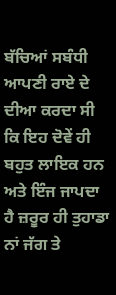ਬੱਚਿਆਂ ਸਬੰਧੀ ਆਪਣੀ ਰਾਏ ਦੇ ਦੀਆ ਕਰਦਾ ਸੀ ਕਿ ਇਹ ਦੋਵੇਂ ਹੀ ਬਹੁਤ ਲਾਇਕ ਹਨ ਅਤੇ ਇੰਜ ਜਾਪਦਾ ਹੈ ਜ਼ਰੂਰ ਹੀ ਤੁਹਾਡਾ ਨਾਂ ਜੱਗ ਤੇ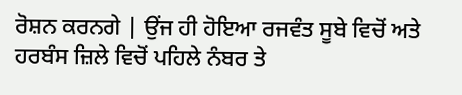ਰੋਸ਼ਨ ਕਰਨਗੇ | ਉਂਜ ਹੀ ਹੋਇਆ ਰਜਵੰਤ ਸੂਬੇ ਵਿਚੋਂ ਅਤੇ ਹਰਬੰਸ ਜ਼ਿਲੇ ਵਿਚੋਂ ਪਹਿਲੇ ਨੰਬਰ ਤੇ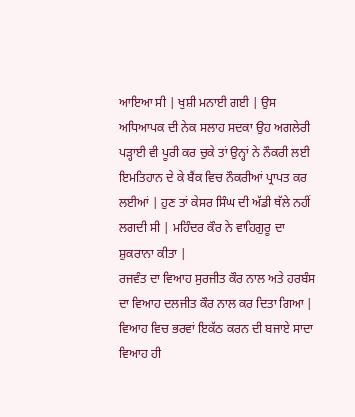ਆਇਆ ਸੀ | ਖੁਸ਼ੀ ਮਨਾਈ ਗਈ | ਉਸ ਅਧਿਆਪਕ ਦੀ ਨੇਕ ਸਲਾਹ ਸਦਕਾ ਉਹ ਅਗਲੇਰੀ ਪੜ੍ਹਾਈ ਵੀ ਪੂਰੀ ਕਰ ਚੁਕੇ ਤਾਂ ਉਨ੍ਹਾਂ ਨੇ ਨੌਕਰੀ ਲਈ ਇਮਤਿਹਾਨ ਦੇ ਕੇ ਬੈਂਕ ਵਿਚ ਨੌਕਰੀਆਂ ਪ੍ਰਾਪਤ ਕਰ ਲਈਆਂ | ਹੁਣ ਤਾਂ ਕੇਸਰ ਸਿੰਘ ਦੀ ਅੱਡੀ ਥੱਲੇ ਨਹੀਂ ਲਗਦੀ ਸੀ | ਮਹਿੰਦਰ ਕੌਰ ਨੇ ਵਾਹਿਗੁਰੂ ਦਾ ਸ਼ੁਕਰਾਨਾ ਕੀਤਾ |
ਰਜਵੰਤ ਦਾ ਵਿਆਹ ਸੁਰਜੀਤ ਕੌਰ ਨਾਲ ਅਤੇ ਹਰਬੰਸ ਦਾ ਵਿਆਹ ਦਲਜੀਤ ਕੌਰ ਨਾਲ ਕਰ ਦਿਤਾ ਗਿਆ | ਵਿਆਹ ਵਿਚ ਭਰਵਾਂ ਇਕੱਠ ਕਰਨ ਦੀ ਬਜਾਏ ਸਾਦਾ ਵਿਆਹ ਹੀ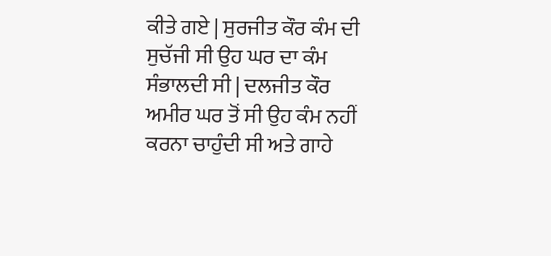ਕੀਤੇ ਗਏ | ਸੁਰਜੀਤ ਕੌਰ ਕੰਮ ਦੀ ਸੁਚੱਜੀ ਸੀ ਉਹ ਘਰ ਦਾ ਕੰਮ ਸੰਭਾਲਦੀ ਸੀ | ਦਲਜੀਤ ਕੌਰ ਅਮੀਰ ਘਰ ਤੋਂ ਸੀ ਉਹ ਕੰਮ ਨਹੀਂ ਕਰਨਾ ਚਾਹੁੰਦੀ ਸੀ ਅਤੇ ਗਾਹੇ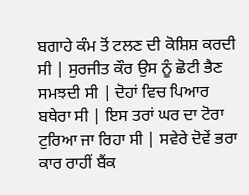ਬਗਾਹੇ ਕੰਮ ਤੋਂ ਟਲਣ ਦੀ ਕੋਸ਼ਿਸ਼ ਕਰਦੀ ਸੀ | ਸੁਰਜੀਤ ਕੌਰ ਉਸ ਨੂੰ ਛੋਟੀ ਭੈਣ ਸਮਝਦੀ ਸੀ | ਦੋਹਾਂ ਵਿਚ ਪਿਆਰ ਬਥੇਰਾ ਸੀ | ਇਸ ਤਰਾਂ ਘਰ ਦਾ ਟੋਰਾ ਟੁਰਿਆ ਜਾ ਰਿਹਾ ਸੀ | ਸਵੇਰੇ ਦੋਵੇਂ ਭਰਾ ਕਾਰ ਰਾਹੀਂ ਬੈਂਕ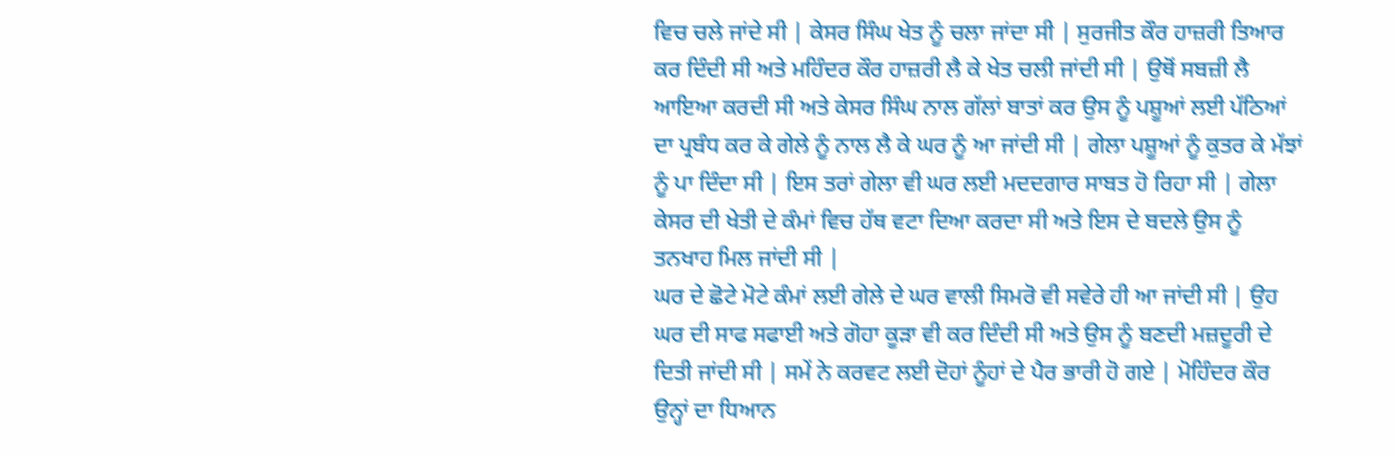ਵਿਚ ਚਲੇ ਜਾਂਦੇ ਸੀ | ਕੇਸਰ ਸਿੰਘ ਖੇਤ ਨੂੰ ਚਲਾ ਜਾਂਦਾ ਸੀ | ਸੁਰਜੀਤ ਕੌਰ ਹਾਜ਼ਰੀ ਤਿਆਰ ਕਰ ਦਿੰਦੀ ਸੀ ਅਤੇ ਮਹਿੰਦਰ ਕੌਰ ਹਾਜ਼ਰੀ ਲੈ ਕੇ ਖੇਤ ਚਲੀ ਜਾਂਦੀ ਸੀ | ਉਥੋਂ ਸਬਜ਼ੀ ਲੈ ਆਇਆ ਕਰਦੀ ਸੀ ਅਤੇ ਕੇਸਰ ਸਿੰਘ ਨਾਲ ਗੱਲਾਂ ਬਾਤਾਂ ਕਰ ਉਸ ਨੂੰ ਪਸ਼ੂਆਂ ਲਈ ਪੱਠਿਆਂ ਦਾ ਪ੍ਰਬੰਧ ਕਰ ਕੇ ਗੇਲੇ ਨੂੰ ਨਾਲ ਲੈ ਕੇ ਘਰ ਨੂੰ ਆ ਜਾਂਦੀ ਸੀ | ਗੇਲਾ ਪਸ਼ੂਆਂ ਨੂੰ ਕੁਤਰ ਕੇ ਮੱਝਾਂ ਨੂੰ ਪਾ ਦਿੰਦਾ ਸੀ | ਇਸ ਤਰਾਂ ਗੇਲਾ ਵੀ ਘਰ ਲਈ ਮਦਦਗਾਰ ਸਾਬਤ ਹੋ ਰਿਹਾ ਸੀ | ਗੇਲਾ ਕੇਸਰ ਦੀ ਖੇਤੀ ਦੇ ਕੰਮਾਂ ਵਿਚ ਹੱਥ ਵਟਾ ਦਿਆ ਕਰਦਾ ਸੀ ਅਤੇ ਇਸ ਦੇ ਬਦਲੇ ਉਸ ਨੂੰ ਤਨਖਾਹ ਮਿਲ ਜਾਂਦੀ ਸੀ |
ਘਰ ਦੇ ਛੋਟੇ ਮੋਟੇ ਕੰਮਾਂ ਲਈ ਗੇਲੇ ਦੇ ਘਰ ਵਾਲੀ ਸਿਮਰੋ ਵੀ ਸਵੇਰੇ ਹੀ ਆ ਜਾਂਦੀ ਸੀ | ਉਹ ਘਰ ਦੀ ਸਾਫ ਸਫਾਈ ਅਤੇ ਗੋਹਾ ਕੂੜਾ ਵੀ ਕਰ ਦਿੰਦੀ ਸੀ ਅਤੇ ਉਸ ਨੂੰ ਬਣਦੀ ਮਜ਼ਦੂਰੀ ਦੇ ਦਿਤੀ ਜਾਂਦੀ ਸੀ | ਸਮੇਂ ਨੇ ਕਰਵਟ ਲਈ ਦੋਹਾਂ ਨੂੰਹਾਂ ਦੇ ਪੈਰ ਭਾਰੀ ਹੋ ਗਏ | ਮੋਹਿੰਦਰ ਕੌਰ ਉਨ੍ਹਾਂ ਦਾ ਧਿਆਨ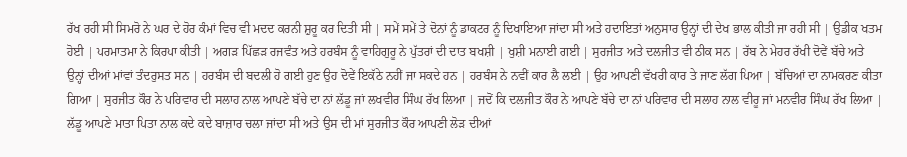ਰੱਖ ਰਹੀ ਸੀ ਸਿਮਰੋ ਨੇ ਘਰ ਦੇ ਹੋਰ ਕੰਮਾਂ ਵਿਚ ਵੀ ਮਦਦ ਕਰਨੀ ਸ਼ੁਰੂ ਕਰ ਦਿਤੀ ਸੀ | ਸਮੇਂ ਸਮੇਂ ਤੇ ਦੋਨਾਂ ਨੂੰ ਡਾਕਟਰ ਨੂੰ ਦਿਖਾਇਆ ਜਾਂਦਾ ਸੀ ਅਤੇ ਹਦਾਇਤਾਂ ਅਨੁਸਾਰ ਉਨ੍ਹਾਂ ਦੀ ਦੇਖ ਭਾਲ ਕੀਤੀ ਜਾ ਰਹੀ ਸੀ | ਉਡੀਕ ਖਤਮ ਹੋਈ | ਪਰਮਾਤਮਾ ਨੇ ਕਿਰਪਾ ਕੀਤੀ | ਅਗੜ ਪਿੱਛੜ ਰਜਵੰਤ ਅਤੇ ਹਰਬੰਸ ਨੂੰ ਵਾਹਿਗੁਰੂ ਨੇ ਪੁੱਤਰਾਂ ਦੀ ਦਾਤ ਬਖਸ਼ੀ | ਖੁਸ਼ੀ ਮਨਾਈ ਗਈ | ਸੁਰਜੀਤ ਅਤੇ ਦਲਜੀਤ ਵੀ ਠੀਕ ਸਨ | ਰੱਬ ਨੇ ਮੇਹਰ ਰੱਖੀ ਦੋਵੇਂ ਬੱਚੇ ਅਤੇ ਉਨ੍ਹਾਂ ਦੀਆਂ ਮਾਂਵਾਂ ਤੰਦਰੁਸਤ ਸਨ | ਹਰਬੰਸ ਦੀ ਬਦਲੀ ਹੋ ਗਈ ਹੁਣ ਉਹ ਦੋਵੇਂ ਇਕੱਠੇ ਨਹੀਂ ਜਾ ਸਕਦੇ ਹਨ | ਹਰਬੰਸ ਨੇ ਨਵੀਂ ਕਾਰ ਲੈ ਲਈ | ਉਹ ਆਪਣੀ ਵੱਖਰੀ ਕਾਰ ਤੇ ਜਾਣ ਲੱਗ ਪਿਆ | ਬੱਚਿਆਂ ਦਾ ਨਾਮਕਰਣ ਕੀਤਾ ਗਿਆ | ਸੁਰਜੀਤ ਕੌਰ ਨੇ ਪਰਿਵਾਰ ਦੀ ਸਲਾਹ ਨਾਲ ਆਪਣੇ ਬੱਚੇ ਦਾ ਨਾਂ ਲੱਡੂ ਜਾਂ ਲਖਵੀਰ ਸਿੰਘ ਰੱਖ ਲਿਆ | ਜਦੋਂ ਕਿ ਦਲਜੀਤ ਕੌਰ ਨੇ ਆਪਣੇ ਬੱਚੇ ਦਾ ਨਾਂ ਪਰਿਵਾਰ ਦੀ ਸਲਾਹ ਨਾਲ ਵੀਰੂ ਜਾਂ ਮਨਵੀਰ ਸਿੰਘ ਰੱਖ ਲਿਆ | ਲੱਡੂ ਆਪਣੇ ਮਾਤਾ ਪਿਤਾ ਨਾਲ ਕਦੇ ਕਦੇ ਬਾਜ਼ਾਰ ਚਲਾ ਜਾਂਦਾ ਸੀ ਅਤੇ ਉਸ ਦੀ ਮਾਂ ਸੁਰਜੀਤ ਕੌਰ ਆਪਣੀ ਲੋੜ ਦੀਆਂ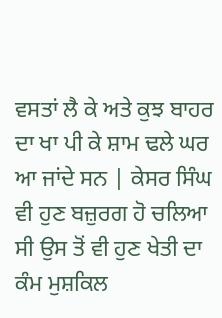ਵਸਤਾਂ ਲੈ ਕੇ ਅਤੇ ਕੁਝ ਬਾਹਰ ਦਾ ਖਾ ਪੀ ਕੇ ਸ਼ਾਮ ਢਲੇ ਘਰ ਆ ਜਾਂਦੇ ਸਨ | ਕੇਸਰ ਸਿੰਘ ਵੀ ਹੁਣ ਬਜ਼ੁਰਗ ਹੋ ਚਲਿਆ ਸੀ ਉਸ ਤੋਂ ਵੀ ਹੁਣ ਖੇਤੀ ਦਾ ਕੰਮ ਮੁਸ਼ਕਿਲ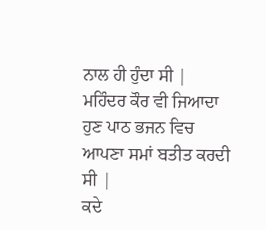ਨਾਲ ਹੀ ਹੁੰਦਾ ਸੀ | ਮਹਿੰਦਰ ਕੌਰ ਵੀ ਜਿਆਦਾ ਹੁਣ ਪਾਠ ਭਜਨ ਵਿਚ ਆਪਣਾ ਸਮਾਂ ਬਤੀਤ ਕਰਦੀ ਸੀ |
ਕਦੇ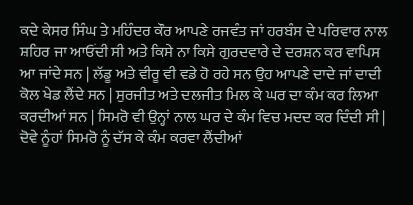ਕਦੇ ਕੇਸਰ ਸਿੰਘ ਤੇ ਮਹਿੰਦਰ ਕੌਰ ਆਪਣੇ ਰਜਵੰਤ ਜਾਂ ਹਰਬੰਸ ਦੇ ਪਰਿਵਾਰ ਨਾਲ ਸ਼ਹਿਰ ਜਾ ਆਓਂਦੀ ਸੀ ਅਤੇ ਕਿਸੇ ਨਾ ਕਿਸੇ ਗੁਰਦਵਾਰੇ ਦੇ ਦਰਸ਼ਨ ਕਰ ਵਾਪਿਸ ਆ ਜਾਂਦੇ ਸਨ | ਲੱਡੂ ਅਤੇ ਵੀਰੂ ਵੀ ਵਡੇ ਹੋ ਰਹੇ ਸਨ ਉਹ ਆਪਣੇ ਦਾਦੇ ਜਾਂ ਦਾਦੀ ਕੋਲ ਖੇਡ ਲੈਂਦੇ ਸਨ | ਸੁਰਜੀਤ ਅਤੇ ਦਲਜੀਤ ਮਿਲ ਕੇ ਘਰ ਦਾ ਕੰਮ ਕਰ ਲਿਆ ਕਰਦੀਆਂ ਸਨ | ਸਿਮਰੋ ਵੀ ਉਨ੍ਹਾਂ ਨਾਲ ਘਰ ਦੇ ਕੰਮ ਵਿਚ ਮਦਦ ਕਰ ਦਿੰਦੀ ਸੀ | ਦੋਵੇ ਨੂੰਹਾਂ ਸਿਮਰੋ ਨੂੰ ਦੱਸ ਕੇ ਕੰਮ ਕਰਵਾ ਲੈਂਦੀਆਂ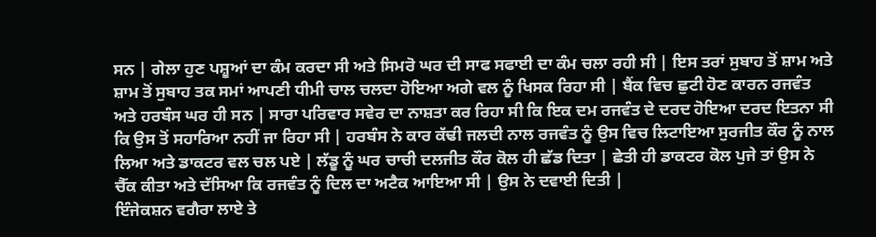ਸਨ | ਗੇਲਾ ਹੁਣ ਪਸ਼ੂਆਂ ਦਾ ਕੰਮ ਕਰਦਾ ਸੀ ਅਤੇ ਸਿਮਰੋ ਘਰ ਦੀ ਸਾਫ ਸਫਾਈ ਦਾ ਕੰਮ ਚਲਾ ਰਹੀ ਸੀ | ਇਸ ਤਰਾਂ ਸੁਬਾਹ ਤੋਂ ਸ਼ਾਮ ਅਤੇ ਸ਼ਾਮ ਤੋਂ ਸੁਬਾਹ ਤਕ ਸਮਾਂ ਆਪਣੀ ਧੀਮੀ ਚਾਲ ਚਲਦਾ ਹੋਇਆ ਅਗੇ ਵਲ ਨੂੰ ਖਿਸਕ ਰਿਹਾ ਸੀ | ਬੈਂਕ ਵਿਚ ਛੁਟੀ ਹੋਣ ਕਾਰਨ ਰਜਵੰਤ ਅਤੇ ਹਰਬੰਸ ਘਰ ਹੀ ਸਨ | ਸਾਰਾ ਪਰਿਵਾਰ ਸਵੇਰ ਦਾ ਨਾਸ਼ਤਾ ਕਰ ਰਿਹਾ ਸੀ ਕਿ ਇਕ ਦਮ ਰਜਵੰਤ ਦੇ ਦਰਦ ਹੋਇਆ ਦਰਦ ਇਤਨਾ ਸੀ ਕਿ ਉਸ ਤੋਂ ਸਹਾਰਿਆ ਨਹੀਂ ਜਾ ਰਿਹਾ ਸੀ | ਹਰਬੰਸ ਨੇ ਕਾਰ ਕੱਢੀ ਜਲਦੀ ਨਾਲ ਰਜਵੰਤ ਨੂੰ ਉਸ ਵਿਚ ਲਿਟਾਇਆ ਸੁਰਜੀਤ ਕੌਰ ਨੂੰ ਨਾਲ ਲਿਆ ਅਤੇ ਡਾਕਟਰ ਵਲ ਚਲ ਪਏ | ਲੱਡੂ ਨੂੰ ਘਰ ਚਾਚੀ ਦਲਜੀਤ ਕੌਰ ਕੋਲ ਹੀ ਛੱਡ ਦਿਤਾ | ਛੇਤੀ ਹੀ ਡਾਕਟਰ ਕੋਲ ਪੁਜੇ ਤਾਂ ਉਸ ਨੇ ਚੈੱਕ ਕੀਤਾ ਅਤੇ ਦੱਸਿਆ ਕਿ ਰਜਵੰਤ ਨੂੰ ਦਿਲ ਦਾ ਅਟੈਕ ਆਇਆ ਸੀ | ਉਸ ਨੇ ਦਵਾਈ ਦਿਤੀ |
ਇੰਜੇਕਸ਼ਨ ਵਗੈਰਾ ਲਾਏ ਤੇ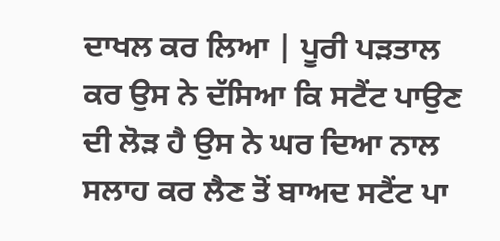ਦਾਖਲ ਕਰ ਲਿਆ | ਪੂਰੀ ਪੜਤਾਲ ਕਰ ਉਸ ਨੇ ਦੱਸਿਆ ਕਿ ਸਟੈਂਟ ਪਾਉਣ ਦੀ ਲੋੜ ਹੈ ਉਸ ਨੇ ਘਰ ਦਿਆ ਨਾਲ ਸਲਾਹ ਕਰ ਲੈਣ ਤੋਂ ਬਾਅਦ ਸਟੈਂਟ ਪਾ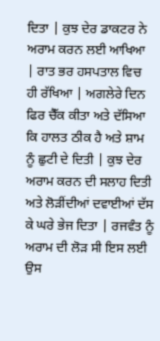ਦਿਤਾ | ਕੁਝ ਦੇਰ ਡਾਕਟਰ ਨੇ ਅਰਾਮ ਕਰਨ ਲਈ ਆਖਿਆ | ਰਾਤ ਭਰ ਹਸਪਤਾਲ ਵਿਚ ਹੀ ਰੱਖਿਆ | ਅਗਲੇਰੇ ਦਿਨ ਫਿਰ ਚੈੱਕ ਕੀਤਾ ਅਤੇ ਦੱਸਿਆ ਕਿ ਹਾਲਤ ਠੀਕ ਹੈ ਅਤੇ ਸ਼ਾਮ ਨੂੰ ਛੁਟੀ ਦੇ ਦਿਤੀ | ਕੁਝ ਦੇਰ ਅਰਾਮ ਕਰਨ ਦੀ ਸਲਾਹ ਦਿਤੀ ਅਤੇ ਲੋੜੀਂਦੀਆਂ ਦਵਾਈਆਂ ਦੱਸ ਕੇ ਘਰੇ ਭੇਜ ਦਿਤਾ | ਰਜਵੰਤ ਨੂੰ ਅਰਾਮ ਦੀ ਲੋੜ ਸੀ ਇਸ ਲਈ ਉਸ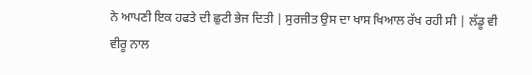ਨੇ ਆਪਣੀ ਇਕ ਹਫਤੇ ਦੀ ਛੁਟੀ ਭੇਜ ਦਿਤੀ | ਸੁਰਜੀਤ ਉਸ ਦਾ ਖਾਸ ਖਿਆਲ ਰੱਖ ਰਹੀ ਸੀ | ਲੱਡੂ ਵੀ ਵੀਰੂ ਨਾਲ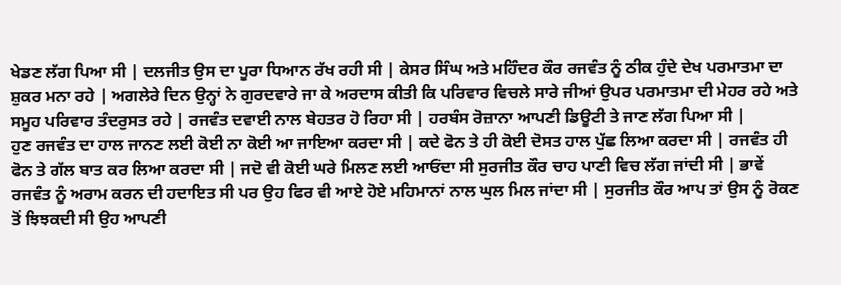ਖੇਡਣ ਲੱਗ ਪਿਆ ਸੀ | ਦਲਜੀਤ ਉਸ ਦਾ ਪੂਰਾ ਧਿਆਨ ਰੱਖ ਰਹੀ ਸੀ | ਕੇਸਰ ਸਿੰਘ ਅਤੇ ਮਹਿੰਦਰ ਕੌਰ ਰਜਵੰਤ ਨੂੰ ਠੀਕ ਹੁੰਦੇ ਦੇਖ ਪਰਮਾਤਮਾ ਦਾ ਸ਼ੁਕਰ ਮਨਾ ਰਹੇ | ਅਗਲੇਰੇ ਦਿਨ ਉਨ੍ਹਾਂ ਨੇ ਗੁਰਦਵਾਰੇ ਜਾ ਕੇ ਅਰਦਾਸ ਕੀਤੀ ਕਿ ਪਰਿਵਾਰ ਵਿਚਲੇ ਸਾਰੇ ਜੀਆਂ ਉਪਰ ਪਰਮਾਤਮਾ ਦੀ ਮੇਹਰ ਰਹੇ ਅਤੇ ਸਮੂਹ ਪਰਿਵਾਰ ਤੰਦਰੁਸਤ ਰਹੇ | ਰਜਵੰਤ ਦਵਾਈ ਨਾਲ ਬੇਹਤਰ ਹੋ ਰਿਹਾ ਸੀ | ਹਰਬੰਸ ਰੋਜ਼ਾਨਾ ਆਪਣੀ ਡਿਊਟੀ ਤੇ ਜਾਣ ਲੱਗ ਪਿਆ ਸੀ |
ਹੁਣ ਰਜਵੰਤ ਦਾ ਹਾਲ ਜਾਨਣ ਲਈ ਕੋਈ ਨਾ ਕੋਈ ਆ ਜਾਇਆ ਕਰਦਾ ਸੀ | ਕਦੇ ਫੋਨ ਤੇ ਹੀ ਕੋਈ ਦੋਸਤ ਹਾਲ ਪੁੱਛ ਲਿਆ ਕਰਦਾ ਸੀ | ਰਜਵੰਤ ਹੀ ਫੋਨ ਤੇ ਗੱਲ ਬਾਤ ਕਰ ਲਿਆ ਕਰਦਾ ਸੀ | ਜਦੋ ਵੀ ਕੋਈ ਘਰੇ ਮਿਲਣ ਲਈ ਆਓਂਦਾ ਸੀ ਸੁਰਜੀਤ ਕੌਰ ਚਾਹ ਪਾਣੀ ਵਿਚ ਲੱਗ ਜਾਂਦੀ ਸੀ | ਭਾਵੇਂ ਰਜਵੰਤ ਨੂੰ ਅਰਾਮ ਕਰਨ ਦੀ ਹਦਾਇਤ ਸੀ ਪਰ ਉਹ ਫਿਰ ਵੀ ਆਏ ਹੋਏ ਮਹਿਮਾਨਾਂ ਨਾਲ ਘੁਲ ਮਿਲ ਜਾਂਦਾ ਸੀ | ਸੁਰਜੀਤ ਕੌਰ ਆਪ ਤਾਂ ਉਸ ਨੂੰ ਰੋਕਣ ਤੋਂ ਝਿਝਕਦੀ ਸੀ ਉਹ ਆਪਣੀ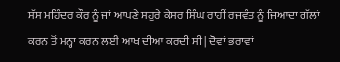ਸੱਸ ਮਹਿੰਦਰ ਕੌਰ ਨੂੰ ਜਾਂ ਆਪਣੇ ਸਹੁਰੇ ਕੇਸਰ ਸਿੰਘ ਰਾਹੀਂ ਰਜਵੰਤ ਨੂੰ ਜਿਆਦਾ ਗੱਲਾਂ ਕਰਨ ਤੋਂ ਮਨ੍ਹਾ ਕਰਨ ਲਈ ਆਖ ਦੀਆ ਕਰਦੀ ਸੀ | ਦੋਵਾਂ ਭਰਾਵਾਂ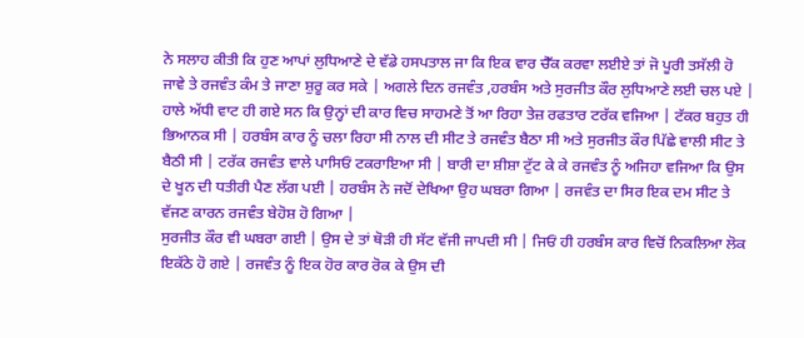ਨੇ ਸਲਾਹ ਕੀਤੀ ਕਿ ਹੁਣ ਆਪਾਂ ਲੁਧਿਆਣੇ ਦੇ ਵੱਡੇ ਹਸਪਤਾਲ ਜਾ ਕਿ ਇਕ ਵਾਰ ਚੈੱਕ ਕਰਵਾ ਲਈਏ ਤਾਂ ਜੋ ਪੂਰੀ ਤਸੱਲੀ ਹੋ ਜਾਵੇ ਤੇ ਰਜਵੰਤ ਕੰਮ ਤੇ ਜਾਣਾ ਸ਼ੁਰੂ ਕਰ ਸਕੇ | ਅਗਲੇ ਦਿਨ ਰਜਵੰਤ ,ਹਰਬੰਸ ਅਤੇ ਸੁਰਜੀਤ ਕੌਰ ਲੁਧਿਆਣੇ ਲਈ ਚਲ ਪਏ | ਹਾਲੇ ਅੱਧੀ ਵਾਟ ਹੀ ਗਏ ਸਨ ਕਿ ਉਨ੍ਹਾਂ ਦੀ ਕਾਰ ਵਿਚ ਸਾਹਮਣੇ ਤੋਂ ਆ ਰਿਹਾ ਤੇਜ਼ ਰਫਤਾਰ ਟਰੱਕ ਵਜਿਆ | ਟੱਕਰ ਬਹੁਤ ਹੀ ਭਿਆਨਕ ਸੀ | ਹਰਬੰਸ ਕਾਰ ਨੂੰ ਚਲਾ ਰਿਹਾ ਸੀ ਨਾਲ ਦੀ ਸੀਟ ਤੇ ਰਜਵੰਤ ਬੈਠਾ ਸੀ ਅਤੇ ਸੁਰਜੀਤ ਕੌਰ ਪਿੱਛੇ ਵਾਲੀ ਸੀਟ ਤੇ ਬੈਠੀ ਸੀ | ਟਰੱਕ ਰਜਵੰਤ ਵਾਲੇ ਪਾਸਿਓਂ ਟਕਰਾਇਆ ਸੀ | ਬਾਰੀ ਦਾ ਸ਼ੀਸ਼ਾ ਟੁੱਟ ਕੇ ਕੇ ਰਜਵੰਤ ਨੂੰ ਅਜਿਹਾ ਵਜਿਆ ਕਿ ਉਸ ਦੇ ਖੂਨ ਦੀ ਧਤੀਰੀ ਪੈਣ ਲੱਗ ਪਈ | ਹਰਬੰਸ ਨੇ ਜਦੋਂ ਦੇਖਿਆ ਉਹ ਘਬਰਾ ਗਿਆ | ਰਜਵੰਤ ਦਾ ਸਿਰ ਇਕ ਦਮ ਸੀਟ ਤੇ ਵੱਜਣ ਕਾਰਨ ਰਜਵੰਤ ਬੇਹੋਸ਼ ਹੋ ਗਿਆ |
ਸੁਰਜੀਤ ਕੌਰ ਵੀ ਘਬਰਾ ਗਈ | ਉਸ ਦੇ ਤਾਂ ਥੋੜੀ ਹੀ ਸੱਟ ਵੱਜੀ ਜਾਪਦੀ ਸੀ | ਜਿਓਂ ਹੀ ਹਰਬੰਸ ਕਾਰ ਵਿਚੋਂ ਨਿਕਲਿਆ ਲੋਕ ਇਕੱਠੇ ਹੋ ਗਏ | ਰਜਵੰਤ ਨੂੰ ਇਕ ਹੋਰ ਕਾਰ ਰੋਕ ਕੇ ਉਸ ਦੀ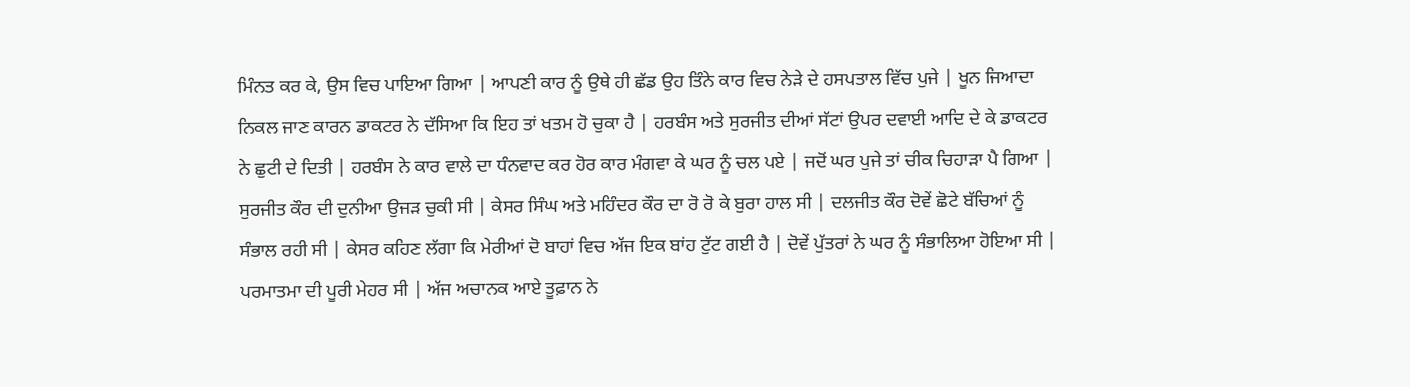ਮਿੰਨਤ ਕਰ ਕੇ, ਉਸ ਵਿਚ ਪਾਇਆ ਗਿਆ | ਆਪਣੀ ਕਾਰ ਨੂੰ ਉਥੇ ਹੀ ਛੱਡ ਉਹ ਤਿੰਨੇ ਕਾਰ ਵਿਚ ਨੇੜੇ ਦੇ ਹਸਪਤਾਲ ਵਿੱਚ ਪੁਜੇ | ਖੂਨ ਜਿਆਦਾ ਨਿਕਲ ਜਾਣ ਕਾਰਨ ਡਾਕਟਰ ਨੇ ਦੱਸਿਆ ਕਿ ਇਹ ਤਾਂ ਖਤਮ ਹੋ ਚੁਕਾ ਹੈ | ਹਰਬੰਸ ਅਤੇ ਸੁਰਜੀਤ ਦੀਆਂ ਸੱਟਾਂ ਉਪਰ ਦਵਾਈ ਆਦਿ ਦੇ ਕੇ ਡਾਕਟਰ ਨੇ ਛੁਟੀ ਦੇ ਦਿਤੀ | ਹਰਬੰਸ ਨੇ ਕਾਰ ਵਾਲੇ ਦਾ ਧੰਨਵਾਦ ਕਰ ਹੋਰ ਕਾਰ ਮੰਗਵਾ ਕੇ ਘਰ ਨੂੰ ਚਲ ਪਏ | ਜਦੋਂ ਘਰ ਪੁਜੇ ਤਾਂ ਚੀਕ ਚਿਹਾੜਾ ਪੈ ਗਿਆ | ਸੁਰਜੀਤ ਕੌਰ ਦੀ ਦੁਨੀਆ ਉਜੜ ਚੁਕੀ ਸੀ | ਕੇਸਰ ਸਿੰਘ ਅਤੇ ਮਹਿੰਦਰ ਕੌਰ ਦਾ ਰੋ ਰੋ ਕੇ ਬੁਰਾ ਹਾਲ ਸੀ | ਦਲਜੀਤ ਕੌਰ ਦੋਵੇਂ ਛੋਟੇ ਬੱਚਿਆਂ ਨੂੰ ਸੰਭਾਲ ਰਹੀ ਸੀ | ਕੇਸਰ ਕਹਿਣ ਲੱਗਾ ਕਿ ਮੇਰੀਆਂ ਦੋ ਬਾਹਾਂ ਵਿਚ ਅੱਜ ਇਕ ਬਾਂਹ ਟੁੱਟ ਗਈ ਹੈ | ਦੋਵੇਂ ਪੁੱਤਰਾਂ ਨੇ ਘਰ ਨੂੰ ਸੰਭਾਲਿਆ ਹੋਇਆ ਸੀ | ਪਰਮਾਤਮਾ ਦੀ ਪੂਰੀ ਮੇਹਰ ਸੀ | ਅੱਜ ਅਚਾਨਕ ਆਏ ਤੂਫ਼ਾਨ ਨੇ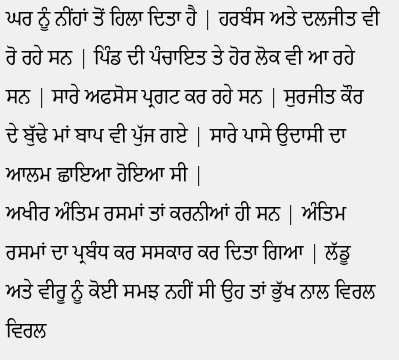ਘਰ ਨੂੰ ਨੀਂਹਾਂ ਤੋਂ ਹਿਲਾ ਦਿਤਾ ਹੈ | ਹਰਬੰਸ ਅਤੇ ਦਲਜੀਤ ਵੀ ਰੋ ਰਹੇ ਸਨ | ਪਿੰਡ ਦੀ ਪੰਚਾਇਤ ਤੇ ਹੋਰ ਲੋਕ ਵੀ ਆ ਰਹੇ ਸਨ | ਸਾਰੇ ਅਫਸੋਸ ਪ੍ਰਗਟ ਕਰ ਰਹੇ ਸਨ | ਸੁਰਜੀਤ ਕੌਰ ਦੇ ਬੁੱਢੇ ਮਾਂ ਬਾਪ ਵੀ ਪੁੱਜ ਗਏ | ਸਾਰੇ ਪਾਸੇ ਉਦਾਸੀ ਦਾ ਆਲਮ ਛਾਇਆ ਹੋਇਆ ਸੀ |
ਅਖੀਰ ਅੰਤਿਮ ਰਸਮਾਂ ਤਾਂ ਕਰਨੀਆਂ ਹੀ ਸਨ | ਅੰਤਿਮ ਰਸਮਾਂ ਦਾ ਪ੍ਰਬੰਧ ਕਰ ਸਸਕਾਰ ਕਰ ਦਿਤਾ ਗਿਆ | ਲੱਡੂ ਅਤੇ ਵੀਰੂ ਨੂੰ ਕੋਈ ਸਮਝ ਨਹੀਂ ਸੀ ਉਹ ਤਾਂ ਭੁੱਖ ਨਾਲ ਵਿਰਲ ਵਿਰਲ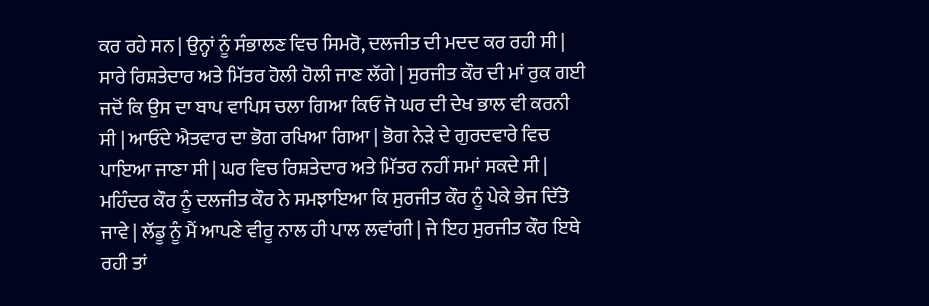ਕਰ ਰਹੇ ਸਨ | ਉਨ੍ਹਾਂ ਨੂੰ ਸੰਭਾਲਣ ਵਿਚ ਸਿਮਰੋ, ਦਲਜੀਤ ਦੀ ਮਦਦ ਕਰ ਰਹੀ ਸੀ | ਸਾਰੇ ਰਿਸ਼ਤੇਦਾਰ ਅਤੇ ਮਿੱਤਰ ਹੋਲੀ ਹੋਲੀ ਜਾਣ ਲੱਗੇ | ਸੁਰਜੀਤ ਕੌਰ ਦੀ ਮਾਂ ਰੁਕ ਗਈ ਜਦੋਂ ਕਿ ਉਸ ਦਾ ਬਾਪ ਵਾਪਿਸ ਚਲਾ ਗਿਆ ਕਿਓਂ ਜੋ ਘਰ ਦੀ ਦੇਖ ਭਾਲ ਵੀ ਕਰਨੀ ਸੀ | ਆਓਂਦੇ ਐਤਵਾਰ ਦਾ ਭੋਗ ਰਖਿਆ ਗਿਆ | ਭੋਗ ਨੇੜੇ ਦੇ ਗੁਰਦਵਾਰੇ ਵਿਚ ਪਾਇਆ ਜਾਣਾ ਸੀ | ਘਰ ਵਿਚ ਰਿਸ਼ਤੇਦਾਰ ਅਤੇ ਮਿੱਤਰ ਨਹੀਂ ਸਮਾਂ ਸਕਦੇ ਸੀ | ਮਹਿੰਦਰ ਕੌਰ ਨੂੰ ਦਲਜੀਤ ਕੌਰ ਨੇ ਸਮਝਾਇਆ ਕਿ ਸੁਰਜੀਤ ਕੌਰ ਨੂੰ ਪੇਕੇ ਭੇਜ ਦਿੱਤੋ ਜਾਵੇ | ਲੱਡੂ ਨੂੰ ਮੈਂ ਆਪਣੇ ਵੀਰੂ ਨਾਲ ਹੀ ਪਾਲ ਲਵਾਂਗੀ | ਜੇ ਇਹ ਸੁਰਜੀਤ ਕੌਰ ਇਥੇ ਰਹੀ ਤਾਂ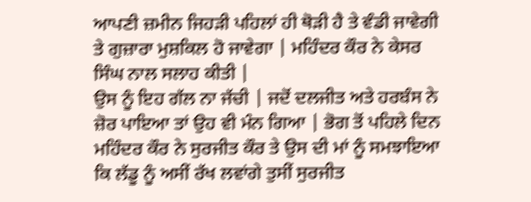ਆਪਣੀ ਜ਼ਮੀਨ ਜਿਹੜੀ ਪਹਿਲਾਂ ਹੀ ਥੋੜੀ ਹੈ ਤੇ ਵੰਡੀ ਜਾਵੇਗੀ ਤੇ ਗੁਜ਼ਾਰਾ ਮੁਸ਼ਕਿਲ ਹੋ ਜਾਵੇਗਾ | ਮਹਿੰਦਰ ਕੌਰ ਨੇ ਕੇਸਰ ਸਿੰਘ ਨਾਲ ਸਲਾਹ ਕੀਤੀ |
ਉਸ ਨੂੰ ਇਹ ਗੱਲ ਨਾ ਜੱਚੀ | ਜਦੋਂ ਦਲਜੀਤ ਅਤੇ ਹਰਬੰਸ ਨੇ ਜ਼ੋਰ ਪਾਇਆ ਤਾਂ ਉਹ ਵੀ ਮੰਨ ਗਿਆ | ਭੋਗ ਤੋਂ ਪਹਿਲੇ ਦਿਨ ਮਹਿੰਦਰ ਕੌਰ ਨੇ ਸੁਰਜੀਤ ਕੌਰ ਤੇ ਉਸ ਦੀ ਮਾਂ ਨੂੰ ਸਮਝਾਇਆ ਕਿ ਲੱਡੂ ਨੂੰ ਅਸੀਂ ਰੱਖ ਲਵਾਂਗੇ ਤੁਸੀਂ ਸੁਰਜੀਤ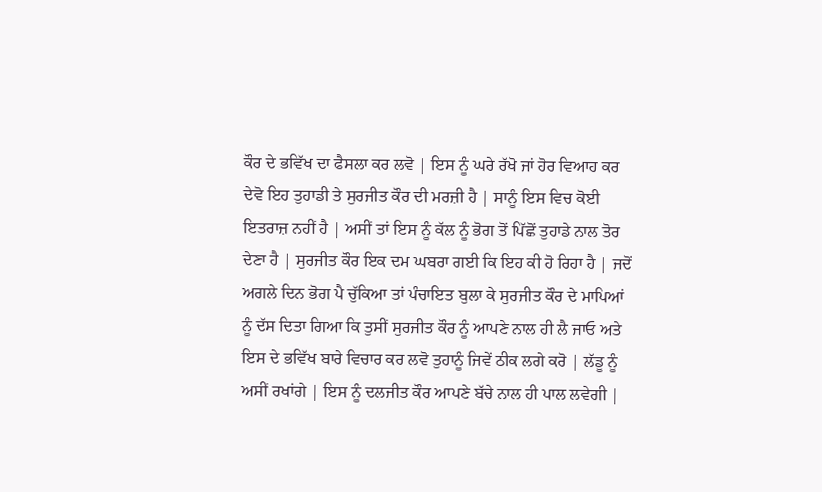ਕੌਰ ਦੇ ਭਵਿੱਖ ਦਾ ਫੈਸਲਾ ਕਰ ਲਵੋ | ਇਸ ਨੂੰ ਘਰੇ ਰੱਖੋ ਜਾਂ ਹੋਰ ਵਿਆਹ ਕਰ ਦੇਵੋ ਇਹ ਤੁਹਾਡੀ ਤੇ ਸੁਰਜੀਤ ਕੌਰ ਦੀ ਮਰਜ਼ੀ ਹੈ | ਸਾਨੂੰ ਇਸ ਵਿਚ ਕੋਈ ਇਤਰਾਜ਼ ਨਹੀਂ ਹੈ | ਅਸੀਂ ਤਾਂ ਇਸ ਨੂੰ ਕੱਲ ਨੂੰ ਭੋਗ ਤੋਂ ਪਿੱਛੋਂ ਤੁਹਾਡੇ ਨਾਲ ਤੋਰ ਦੇਣਾ ਹੈ | ਸੁਰਜੀਤ ਕੌਰ ਇਕ ਦਮ ਘਬਰਾ ਗਈ ਕਿ ਇਹ ਕੀ ਹੋ ਰਿਹਾ ਹੈ | ਜਦੋਂ ਅਗਲੇ ਦਿਨ ਭੋਗ ਪੈ ਚੁੱਕਿਆ ਤਾਂ ਪੰਚਾਇਤ ਬੁਲਾ ਕੇ ਸੁਰਜੀਤ ਕੌਰ ਦੇ ਮਾਪਿਆਂ ਨੂੰ ਦੱਸ ਦਿਤਾ ਗਿਆ ਕਿ ਤੁਸੀਂ ਸੁਰਜੀਤ ਕੌਰ ਨੂੰ ਆਪਣੇ ਨਾਲ ਹੀ ਲੈ ਜਾਓ ਅਤੇ ਇਸ ਦੇ ਭਵਿੱਖ ਬਾਰੇ ਵਿਚਾਰ ਕਰ ਲਵੋ ਤੁਹਾਨੂੰ ਜਿਵੇਂ ਠੀਕ ਲਗੇ ਕਰੋ | ਲੱਡੂ ਨੂੰ ਅਸੀਂ ਰਖਾਂਗੇ | ਇਸ ਨੂੰ ਦਲਜੀਤ ਕੌਰ ਆਪਣੇ ਬੱਚੇ ਨਾਲ ਹੀ ਪਾਲ ਲਵੇਗੀ |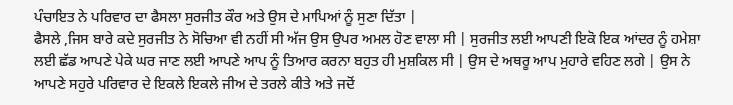ਪੰਚਾਇਤ ਨੇ ਪਰਿਵਾਰ ਦਾ ਫੈਸਲਾ ਸੁਰਜੀਤ ਕੌਰ ਅਤੇ ਉਸ ਦੇ ਮਾਪਿਆਂ ਨੂੰ ਸੁਣਾ ਦਿੱਤਾ |
ਫੈਸਲੇ ,ਜਿਸ ਬਾਰੇ ਕਦੇ ਸੁਰਜੀਤ ਨੇ ਸੋਚਿਆ ਵੀ ਨਹੀਂ ਸੀ ਅੱਜ ਉਸ ਉਪਰ ਅਮਲ ਹੋਣ ਵਾਲਾ ਸੀ | ਸੁਰਜੀਤ ਲਈ ਆਪਣੀ ਇਕੋ ਇਕ ਆਂਦਰ ਨੂੰ ਹਮੇਸ਼ਾ ਲਈ ਛੱਡ ਆਪਣੇ ਪੇਕੇ ਘਰ ਜਾਣ ਲਈ ਆਪਣੇ ਆਪ ਨੂੰ ਤਿਆਰ ਕਰਨਾ ਬਹੁਤ ਹੀ ਮੁਸ਼ਕਿਲ ਸੀ | ਉਸ ਦੇ ਅਥਰੂ ਆਪ ਮੁਹਾਰੇ ਵਹਿਣ ਲਗੇ | ਉਸ ਨੇ ਆਪਣੇ ਸਹੁਰੇ ਪਰਿਵਾਰ ਦੇ ਇਕਲੇ ਇਕਲੇ ਜੀਅ ਦੇ ਤਰਲੇ ਕੀਤੇ ਅਤੇ ਜਦੋਂ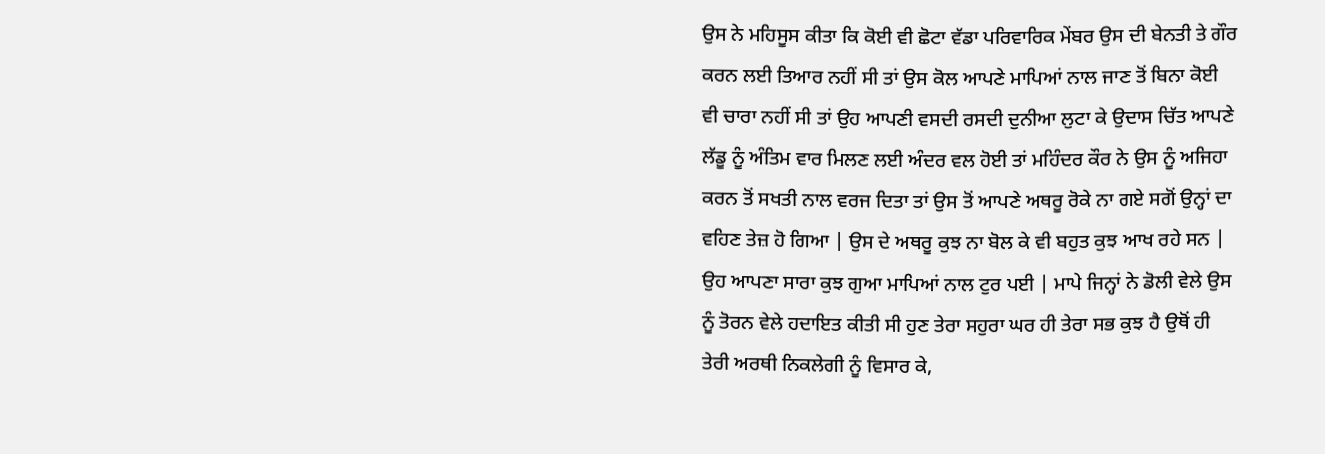ਉਸ ਨੇ ਮਹਿਸੂਸ ਕੀਤਾ ਕਿ ਕੋਈ ਵੀ ਛੋਟਾ ਵੱਡਾ ਪਰਿਵਾਰਿਕ ਮੇਂਬਰ ਉਸ ਦੀ ਬੇਨਤੀ ਤੇ ਗੌਰ ਕਰਨ ਲਈ ਤਿਆਰ ਨਹੀਂ ਸੀ ਤਾਂ ਉਸ ਕੋਲ ਆਪਣੇ ਮਾਪਿਆਂ ਨਾਲ ਜਾਣ ਤੋਂ ਬਿਨਾ ਕੋਈ ਵੀ ਚਾਰਾ ਨਹੀਂ ਸੀ ਤਾਂ ਉਹ ਆਪਣੀ ਵਸਦੀ ਰਸਦੀ ਦੁਨੀਆ ਲੁਟਾ ਕੇ ਉਦਾਸ ਚਿੱਤ ਆਪਣੇ ਲੱਡੂ ਨੂੰ ਅੰਤਿਮ ਵਾਰ ਮਿਲਣ ਲਈ ਅੰਦਰ ਵਲ ਹੋਈ ਤਾਂ ਮਹਿੰਦਰ ਕੌਰ ਨੇ ਉਸ ਨੂੰ ਅਜਿਹਾ ਕਰਨ ਤੋਂ ਸਖਤੀ ਨਾਲ ਵਰਜ ਦਿਤਾ ਤਾਂ ਉਸ ਤੋਂ ਆਪਣੇ ਅਥਰੂ ਰੋਕੇ ਨਾ ਗਏ ਸਗੋਂ ਉਨ੍ਹਾਂ ਦਾ ਵਹਿਣ ਤੇਜ਼ ਹੋ ਗਿਆ | ਉਸ ਦੇ ਅਥਰੂ ਕੁਝ ਨਾ ਬੋਲ ਕੇ ਵੀ ਬਹੁਤ ਕੁਝ ਆਖ ਰਹੇ ਸਨ |
ਉਹ ਆਪਣਾ ਸਾਰਾ ਕੁਝ ਗੁਆ ਮਾਪਿਆਂ ਨਾਲ ਟੁਰ ਪਈ | ਮਾਪੇ ਜਿਨ੍ਹਾਂ ਨੇ ਡੋਲੀ ਵੇਲੇ ਉਸ ਨੂੰ ਤੋਰਨ ਵੇਲੇ ਹਦਾਇਤ ਕੀਤੀ ਸੀ ਹੁਣ ਤੇਰਾ ਸਹੁਰਾ ਘਰ ਹੀ ਤੇਰਾ ਸਭ ਕੁਝ ਹੈ ਉਥੋਂ ਹੀ ਤੇਰੀ ਅਰਥੀ ਨਿਕਲੇਗੀ ਨੂੰ ਵਿਸਾਰ ਕੇ,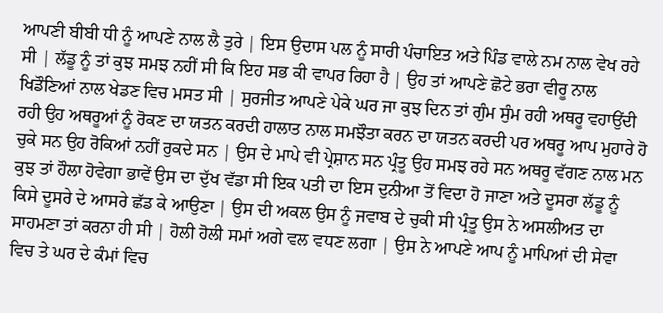ਆਪਣੀ ਬੀਬੀ ਧੀ ਨੂੰ ਆਪਣੇ ਨਾਲ ਲੈ ਤੁਰੇ | ਇਸ ਉਦਾਸ ਪਲ ਨੂੰ ਸਾਰੀ ਪੰਚਾਇਤ ਅਤੇ ਪਿੰਡ ਵਾਲੇ ਨਮ ਨਾਲ ਵੇਖ ਰਹੇ ਸੀ | ਲੱਡੂ ਨੂੰ ਤਾਂ ਕੁਝ ਸਮਝ ਨਹੀਂ ਸੀ ਕਿ ਇਹ ਸਭ ਕੀ ਵਾਪਰ ਰਿਹਾ ਹੈ | ਉਹ ਤਾਂ ਆਪਣੇ ਛੋਟੇ ਭਰਾ ਵੀਰੂ ਨਾਲ ਖਿਡੌਣਿਆਂ ਨਾਲ ਖੇਡਣ ਵਿਚ ਮਸਤ ਸੀ | ਸੁਰਜੀਤ ਆਪਣੇ ਪੇਕੇ ਘਰ ਜਾ ਕੁਝ ਦਿਨ ਤਾਂ ਗੁੰਮ ਸੁੰਮ ਰਹੀ ਅਥਰੂ ਵਹਾਉਂਦੀ ਰਹੀ ਉਹ ਅਥਰੂਆਂ ਨੂੰ ਰੋਕਣ ਦਾ ਯਤਨ ਕਰਦੀ ਹਾਲਾਤ ਨਾਲ ਸਮਝੌਤਾ ਕਰਨ ਦਾ ਯਤਨ ਕਰਦੀ ਪਰ ਅਥਰੂ ਆਪ ਮੁਹਾਰੇ ਹੋ ਚੁਕੇ ਸਨ ਉਹ ਰੋਕਿਆਂ ਨਹੀਂ ਰੁਕਦੇ ਸਨ | ਉਸ ਦੇ ਮਾਪੇ ਵੀ ਪ੍ਰੇਸ਼ਾਨ ਸਨ ਪ੍ਰੰਤੂ ਉਹ ਸਮਝ ਰਹੇ ਸਨ ਅਥਰੂ ਵੱਗਣ ਨਾਲ ਮਨ ਕੁਝ ਤਾਂ ਹੌਲਾ ਹੋਵੇਗਾ ਭਾਵੇਂ ਉਸ ਦਾ ਦੁੱਖ ਵੱਡਾ ਸੀ ਇਕ ਪਤੀ ਦਾ ਇਸ ਦੁਨੀਆ ਤੋਂ ਵਿਦਾ ਹੋ ਜਾਣਾ ਅਤੇ ਦੂਸਰਾ ਲੱਡੂ ਨੂੰ ਕਿਸੇ ਦੂਸਰੇ ਦੇ ਆਸਰੇ ਛੱਡ ਕੇ ਆਉਣਾ | ਉਸ ਦੀ ਅਕਲ ਉਸ ਨੂੰ ਜਵਾਬ ਦੇ ਚੁਕੀ ਸੀ ਪ੍ਰੰਤੂ ਉਸ ਨੇ ਅਸਲੀਅਤ ਦਾ ਸਾਹਮਣਾ ਤਾਂ ਕਰਨਾ ਹੀ ਸੀ | ਹੋਲੀ ਹੋਲੀ ਸਮਾਂ ਅਗੇ ਵਲ ਵਧਣ ਲਗਾ | ਉਸ ਨੇ ਆਪਣੇ ਆਪ ਨੂੰ ਮਾਪਿਆਂ ਦੀ ਸੇਵਾ ਵਿਚ ਤੇ ਘਰ ਦੇ ਕੰਮਾਂ ਵਿਚ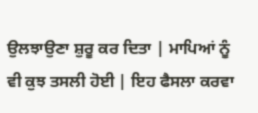ਉਲਝਾਉਣਾ ਸ਼ੁਰੂ ਕਰ ਦਿਤਾ | ਮਾਪਿਆਂ ਨੂੰ ਵੀ ਕੁਝ ਤਸਲੀ ਹੋਈ | ਇਹ ਫੈਸਲਾ ਕਰਵਾ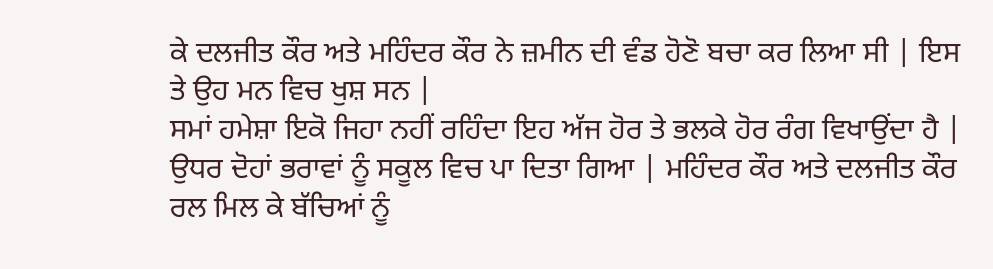ਕੇ ਦਲਜੀਤ ਕੌਰ ਅਤੇ ਮਹਿੰਦਰ ਕੌਰ ਨੇ ਜ਼ਮੀਨ ਦੀ ਵੰਡ ਹੋਣੋ ਬਚਾ ਕਰ ਲਿਆ ਸੀ | ਇਸ ਤੇ ਉਹ ਮਨ ਵਿਚ ਖੁਸ਼ ਸਨ |
ਸਮਾਂ ਹਮੇਸ਼ਾ ਇਕੋ ਜਿਹਾ ਨਹੀਂ ਰਹਿੰਦਾ ਇਹ ਅੱਜ ਹੋਰ ਤੇ ਭਲਕੇ ਹੋਰ ਰੰਗ ਵਿਖਾਉਂਦਾ ਹੈ | ਉਧਰ ਦੋਹਾਂ ਭਰਾਵਾਂ ਨੂੰ ਸਕੂਲ ਵਿਚ ਪਾ ਦਿਤਾ ਗਿਆ | ਮਹਿੰਦਰ ਕੌਰ ਅਤੇ ਦਲਜੀਤ ਕੌਰ ਰਲ ਮਿਲ ਕੇ ਬੱਚਿਆਂ ਨੂੰ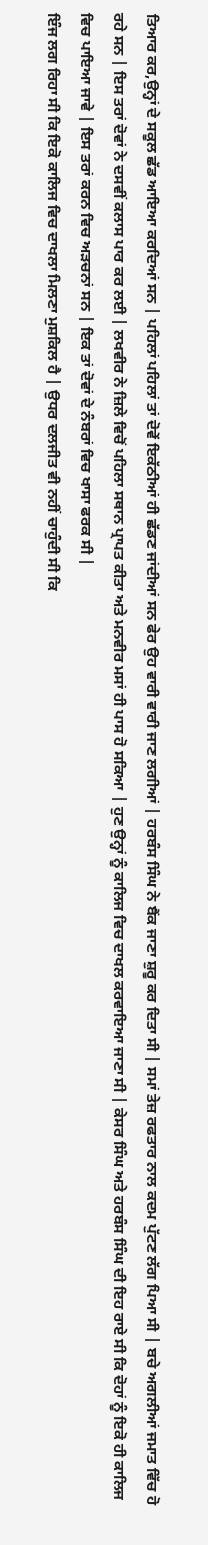ਤਿਆਰ ਕਰ,ਉਨ੍ਹਾਂ ਦੇ ਸਕੂਲ ਛੱਡ ਆਇਆ ਕਰਦਿਆਂ ਸਨ | ਪਹਿਲਾਂ ਪਹਿਲਾਂ ਤਾਂ ਦੋਵੇਂ ਇਕੱਠੀਆਂ ਹੀ ਛੱਡਣ ਜਾਂਦੀਆਂ ਸਨ ਫੇਰ ਉਹ ਵਾਰੀ ਵਾਰੀ ਜਾਣ ਲਗੀਆਂ | ਹਰਬੰਸ ਸਿੰਘ ਨੇ ਬੈਂਕ ਜਾਣਾ ਸ਼ੁਰੂ ਕਰ ਦਿਤਾ ਸੀ | ਸਮਾਂ ਤੇਜ਼ ਰਫਤਾਰ ਨਾਲ ਕਦਮ ਪੁੱਟਣ ਲੱਗ ਪਿਆ ਸੀ | ਬਚੇ ਅਗਲੀਆਂ ਜਮਾਤ ਵਿੱਚ ਹੋ ਰਹੇ ਸਨ | ਇਸ ਤਰਾਂ ਦੋਵਾਂ ਨੇ ਦਸਵੀਂ ਕਲਾਸ ਪਾਰ ਕਰ ਲਈ | ਲਖਵੀਰ ਨੇ ਜ਼ਿਲੇ ਵਿਚੋਂ ਪਹਿਲਾ ਸਥਾਨ ਪ੍ਰਾਪਤ ਕੀਤਾ ਅਤੇ ਮਨਵੀਰ ਮਸਾਂ ਹੀ ਪਾਸ ਹੋ ਸਕਿਆ | ਹੁਣ ਉਨ੍ਹਾਂ ਨੂੰ ਕਾਲਿਜ ਵਿਚ ਦਾਖਲ ਕਰਵਾਇਆ ਜਾਣਾ ਸੀ | ਕੇਸਰ ਸਿੰਘ ਅਤੇ ਹਰਬੰਸ ਸਿੰਘ ਦੀ ਇਹ ਰਾਏ ਸੀ ਕਿ ਦੋਹਾਂ ਨੂੰ ਇਕੋ ਹੀ ਕਾਲਿਜ ਵਿਚ ਪਾਇਆ ਜਾਵੇ | ਇਸ ਤਰਾਂ ਕਰਨ ਵਿਚ ਅੜਚਨਾਂ ਸਨ | ਇਕ ਤਾਂ ਦੋਵਾਂ ਦੇ ਨੰਬਰਾਂ ਵਿਚ ਖਾਸਾ ਫਰਕ ਸੀ |
ਇੰਜ ਲਗ ਰਿਹਾ ਸੀ ਕਿ ਇਕੋ ਕਾਲਿਜ ਵਿਚ ਦਾਖਲਾ ਮਿਲਣਾ ਮੁਸ਼ਕਿਲ ਹੈ | ਉਧਰ ਦਲਜੀਤ ਵੀ ਨਹੀਂ ਚਾਹੁੰਦੀ ਸੀ ਕਿ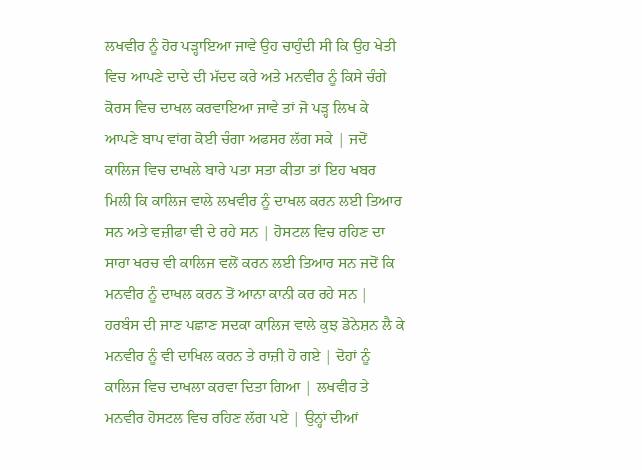ਲਖਵੀਰ ਨੂੰ ਹੋਰ ਪੜ੍ਹਾਇਆ ਜਾਵੇ ਉਹ ਚਾਹੁੰਦੀ ਸੀ ਕਿ ਉਹ ਖੇਤੀ ਵਿਚ ਆਪਣੇ ਦਾਦੇ ਦੀ ਮੱਦਦ ਕਰੇ ਅਤੇ ਮਨਵੀਰ ਨੂੰ ਕਿਸੇ ਚੰਗੇ ਕੋਰਸ ਵਿਚ ਦਾਖਲ ਕਰਵਾਇਆ ਜਾਵੇ ਤਾਂ ਜੋ ਪੜ੍ਹ ਲਿਖ ਕੇ ਆਪਣੇ ਬਾਪ ਵਾਂਗ ਕੋਈ ਚੰਗਾ ਅਫਸਰ ਲੱਗ ਸਕੇ | ਜਦੋਂ ਕਾਲਿਜ ਵਿਚ ਦਾਖਲੇ ਬਾਰੇ ਪਤਾ ਸਤਾ ਕੀਤਾ ਤਾਂ ਇਹ ਖਬਰ ਮਿਲੀ ਕਿ ਕਾਲਿਜ ਵਾਲੇ ਲਖਵੀਰ ਨੂੰ ਦਾਖਲ ਕਰਨ ਲਈ ਤਿਆਰ ਸਨ ਅਤੇ ਵਜ਼ੀਫਾ ਵੀ ਦੇ ਰਹੇ ਸਨ | ਹੋਸਟਲ ਵਿਚ ਰਹਿਣ ਦਾ ਸਾਰਾ ਖਰਚ ਵੀ ਕਾਲਿਜ ਵਲੋਂ ਕਰਨ ਲਈ ਤਿਆਰ ਸਨ ਜਦੋਂ ਕਿ ਮਨਵੀਰ ਨੂੰ ਦਾਖਲ ਕਰਨ ਤੋਂ ਆਨਾ ਕਾਨੀ ਕਰ ਰਹੇ ਸਨ | ਹਰਬੰਸ ਦੀ ਜਾਣ ਪਛਾਣ ਸਦਕਾ ਕਾਲਿਜ ਵਾਲੇ ਕੁਝ ਡੋਨੇਸ਼ਨ ਲੈ ਕੇ ਮਨਵੀਰ ਨੂੰ ਵੀ ਦਾਖਿਲ ਕਰਨ ਤੇ ਰਾਜ਼ੀ ਹੋ ਗਏ | ਦੋਹਾਂ ਨੂੰ ਕਾਲਿਜ ਵਿਚ ਦਾਖਲਾ ਕਰਵਾ ਦਿਤਾ ਗਿਆ | ਲਖਵੀਰ ਤੇ ਮਨਵੀਰ ਹੋਸਟਲ ਵਿਚ ਰਹਿਣ ਲੱਗ ਪਏ | ਉਨ੍ਹਾਂ ਦੀਆਂ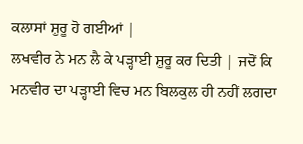ਕਲਾਸਾਂ ਸ਼ੁਰੂ ਹੋ ਗਈਆਂ |
ਲਖਵੀਰ ਨੇ ਮਨ ਲੈ ਕੇ ਪੜ੍ਹਾਈ ਸ਼ੁਰੂ ਕਰ ਦਿਤੀ | ਜਦੋਂ ਕਿ ਮਨਵੀਰ ਦਾ ਪੜ੍ਹਾਈ ਵਿਚ ਮਨ ਬਿਲਕੁਲ ਹੀ ਨਹੀਂ ਲਗਦਾ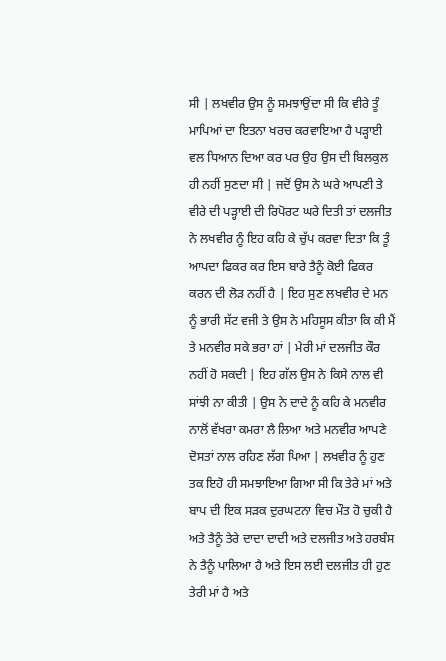ਸੀ | ਲਖਵੀਰ ਉਸ ਨੂੰ ਸਮਝਾਉਂਦਾ ਸੀ ਕਿ ਵੀਰੇ ਤੂੰ ਮਾਪਿਆਂ ਦਾ ਇਤਨਾ ਖਰਚ ਕਰਵਾਇਆ ਹੈ ਪੜ੍ਹਾਈ ਵਲ ਧਿਆਨ ਦਿਆ ਕਰ ਪਰ ਉਹ ਉਸ ਦੀ ਬਿਲਕੁਲ ਹੀ ਨਹੀਂ ਸੁਣਦਾ ਸੀ | ਜਦੋਂ ਉਸ ਨੇ ਘਰੇ ਆਪਣੀ ਤੇ ਵੀਰੇ ਦੀ ਪੜ੍ਹਾਈ ਦੀ ਰਿਪੋਰਟ ਘਰੇ ਦਿਤੀ ਤਾਂ ਦਲਜੀਤ ਨੇ ਲਖਵੀਰ ਨੂੰ ਇਹ ਕਹਿ ਕੇ ਚੁੱਪ ਕਰਵਾ ਦਿਤਾ ਕਿ ਤੂੰ ਆਪਦਾ ਫਿਕਰ ਕਰ ਇਸ ਬਾਰੇ ਤੈਨੂੰ ਕੋਈ ਫਿਕਰ ਕਰਨ ਦੀ ਲੋੜ ਨਹੀਂ ਹੈ | ਇਹ ਸੁਣ ਲਖਵੀਰ ਦੇ ਮਨ ਨੂੰ ਭਾਰੀ ਸੱਟ ਵਜੀ ਤੇ ਉਸ ਨੇ ਮਹਿਸੂਸ ਕੀਤਾ ਕਿ ਕੀ ਮੈਂ ਤੇ ਮਨਵੀਰ ਸਕੇ ਭਰਾ ਹਾਂ | ਮੇਰੀ ਮਾਂ ਦਲਜੀਤ ਕੌਰ ਨਹੀਂ ਹੋ ਸਕਦੀ | ਇਹ ਗੱਲ ਉਸ ਨੇ ਕਿਸੇ ਨਾਲ ਵੀ ਸਾਂਝੀ ਨਾ ਕੀਤੀ | ਉਸ ਨੇ ਦਾਦੇ ਨੂੰ ਕਹਿ ਕੇ ਮਨਵੀਰ ਨਾਲੋਂ ਵੱਖਰਾ ਕਮਰਾ ਲੈ ਲਿਆ ਅਤੇ ਮਨਵੀਰ ਆਪਣੇ ਦੋਸਤਾਂ ਨਾਲ ਰਹਿਣ ਲੱਗ ਪਿਆ | ਲਖਵੀਰ ਨੂੰ ਹੁਣ ਤਕ ਇਹੋ ਹੀ ਸਮਝਾਇਆ ਗਿਆ ਸੀ ਕਿ ਤੇਰੇ ਮਾਂ ਅਤੇ ਬਾਪ ਦੀ ਇਕ ਸੜਕ ਦੁਰਘਟਨਾ ਵਿਚ ਮੌਤ ਹੋ ਚੁਕੀ ਹੈ ਅਤੇ ਤੈਨੂੰ ਤੇਰੇ ਦਾਦਾ ਦਾਦੀ ਅਤੇ ਦਲਜੀਤ ਅਤੇ ਹਰਬੰਸ ਨੇ ਤੈਨੂੰ ਪਾਲਿਆ ਹੈ ਅਤੇ ਇਸ ਲਈ ਦਲਜੀਤ ਹੀ ਹੁਣ ਤੇਰੀ ਮਾਂ ਹੈ ਅਤੇ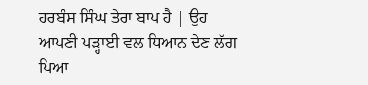ਹਰਬੰਸ ਸਿੰਘ ਤੇਰਾ ਬਾਪ ਹੈ | ਉਹ ਆਪਣੀ ਪੜ੍ਹਾਈ ਵਲ ਧਿਆਨ ਦੇਣ ਲੱਗ ਪਿਆ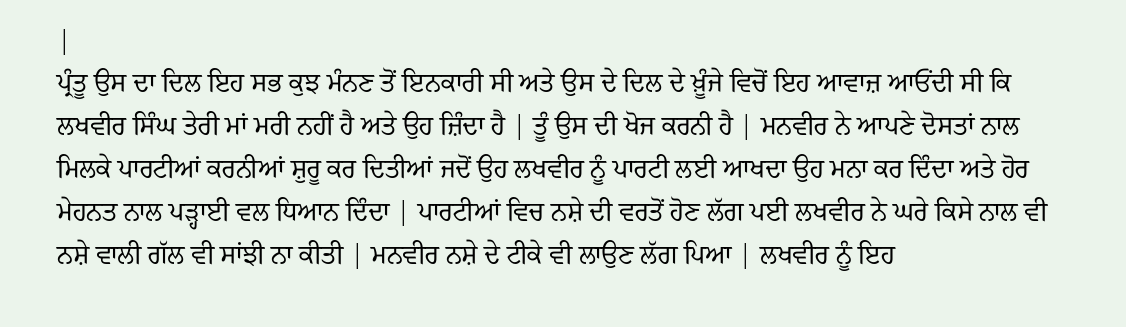|
ਪ੍ਰੰਤੂ ਉਸ ਦਾ ਦਿਲ ਇਹ ਸਭ ਕੁਝ ਮੰਨਣ ਤੋਂ ਇਨਕਾਰੀ ਸੀ ਅਤੇ ਉਸ ਦੇ ਦਿਲ ਦੇ ਖ਼ੂੰਜੇ ਵਿਚੋਂ ਇਹ ਆਵਾਜ਼ ਆਓਂਦੀ ਸੀ ਕਿ ਲਖਵੀਰ ਸਿੰਘ ਤੇਰੀ ਮਾਂ ਮਰੀ ਨਹੀਂ ਹੈ ਅਤੇ ਉਹ ਜ਼ਿੰਦਾ ਹੈ | ਤੂੰ ਉਸ ਦੀ ਖੋਜ ਕਰਨੀ ਹੈ | ਮਨਵੀਰ ਨੇ ਆਪਣੇ ਦੋਸਤਾਂ ਨਾਲ ਮਿਲਕੇ ਪਾਰਟੀਆਂ ਕਰਨੀਆਂ ਸ਼ੁਰੂ ਕਰ ਦਿਤੀਆਂ ਜਦੋਂ ਉਹ ਲਖਵੀਰ ਨੂੰ ਪਾਰਟੀ ਲਈ ਆਖਦਾ ਉਹ ਮਨਾ ਕਰ ਦਿੰਦਾ ਅਤੇ ਹੋਰ ਮੇਹਨਤ ਨਾਲ ਪੜ੍ਹਾਈ ਵਲ ਧਿਆਨ ਦਿੰਦਾ | ਪਾਰਟੀਆਂ ਵਿਚ ਨਸ਼ੇ ਦੀ ਵਰਤੋਂ ਹੋਣ ਲੱਗ ਪਈ ਲਖਵੀਰ ਨੇ ਘਰੇ ਕਿਸੇ ਨਾਲ ਵੀ ਨਸ਼ੇ ਵਾਲੀ ਗੱਲ ਵੀ ਸਾਂਝੀ ਨਾ ਕੀਤੀ | ਮਨਵੀਰ ਨਸ਼ੇ ਦੇ ਟੀਕੇ ਵੀ ਲਾਉਣ ਲੱਗ ਪਿਆ | ਲਖਵੀਰ ਨੂੰ ਇਹ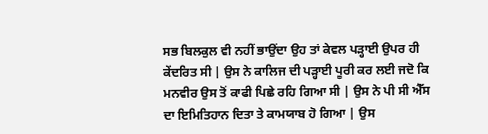ਸਭ ਬਿਲਕੁਲ ਵੀ ਨਹੀਂ ਭਾਉਂਦਾ ਉਹ ਤਾਂ ਕੇਵਲ ਪੜ੍ਹਾਈ ਉਪਰ ਹੀ ਕੇਂਦਰਿਤ ਸੀ | ਉਸ ਨੇ ਕਾਲਿਜ ਦੀ ਪੜ੍ਹਾਈ ਪੂਰੀ ਕਰ ਲਈ ਜਦੋ ਕਿ ਮਨਵੀਰ ਉਸ ਤੋਂ ਕਾਫੀ ਪਿਛੇ ਰਹਿ ਗਿਆ ਸੀ | ਉਸ ਨੇ ਪੀ ਸੀ ਐੱਸ ਦਾ ਇਮਿਤਿਹਾਨ ਦਿਤਾ ਤੇ ਕਾਮਯਾਬ ਹੋ ਗਿਆ | ਉਸ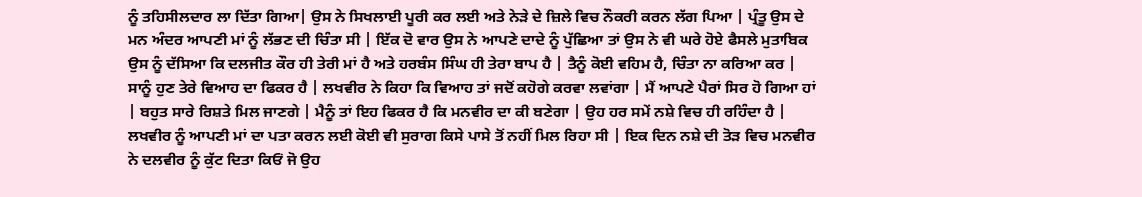ਨੂੰ ਤਹਿਸੀਲਦਾਰ ਲਾ ਦਿੱਤਾ ਗਿਆ| ਉਸ ਨੇ ਸਿਖਲਾਈ ਪੂਰੀ ਕਰ ਲਈ ਅਤੇ ਨੇੜੇ ਦੇ ਜ਼ਿਲੇ ਵਿਚ ਨੌਕਰੀ ਕਰਨ ਲੱਗ ਪਿਆ | ਪ੍ਰੰਤੂ ਉਸ ਦੇ ਮਨ ਅੰਦਰ ਆਪਣੀ ਮਾਂ ਨੂੰ ਲੱਭਣ ਦੀ ਚਿੰਤਾ ਸੀ | ਇੱਕ ਦੋ ਵਾਰ ਉਸ ਨੇ ਆਪਣੇ ਦਾਦੇ ਨੂੰ ਪੁੱਛਿਆ ਤਾਂ ਉਸ ਨੇ ਵੀ ਘਰੇ ਹੋਏ ਫੈਸਲੇ ਮੁਤਾਬਿਕ ਉਸ ਨੂੰ ਦੱਸਿਆ ਕਿ ਦਲਜੀਤ ਕੌਰ ਹੀ ਤੇਰੀ ਮਾਂ ਹੈ ਅਤੇ ਹਰਬੰਸ ਸਿੰਘ ਹੀ ਤੇਰਾ ਬਾਪ ਹੈ | ਤੈਨੂੰ ਕੋਈ ਵਹਿਮ ਹੈ, ਚਿੰਤਾ ਨਾ ਕਰਿਆ ਕਰ |
ਸਾਨੂੰ ਹੁਣ ਤੇਰੇ ਵਿਆਹ ਦਾ ਫਿਕਰ ਹੈ | ਲਖਵੀਰ ਨੇ ਕਿਹਾ ਕਿ ਵਿਆਹ ਤਾਂ ਜਦੋਂ ਕਹੋਗੇ ਕਰਵਾ ਲਵਾਂਗਾ | ਮੈਂ ਆਪਣੇ ਪੈਰਾਂ ਸਿਰ ਹੋ ਗਿਆ ਹਾਂ | ਬਹੁਤ ਸਾਰੇ ਰਿਸ਼ਤੇ ਮਿਲ ਜਾਣਗੇ | ਮੈਨੂੰ ਤਾਂ ਇਹ ਫਿਕਰ ਹੈ ਕਿ ਮਨਵੀਰ ਦਾ ਕੀ ਬਣੇਗਾ | ਉਹ ਹਰ ਸਮੇਂ ਨਸ਼ੇ ਵਿਚ ਹੀ ਰਹਿੰਦਾ ਹੈ | ਲਖਵੀਰ ਨੂੰ ਆਪਣੀ ਮਾਂ ਦਾ ਪਤਾ ਕਰਨ ਲਈ ਕੋਈ ਵੀ ਸੁਰਾਗ ਕਿਸੇ ਪਾਸੇ ਤੋਂ ਨਹੀਂ ਮਿਲ ਰਿਹਾ ਸੀ | ਇਕ ਦਿਨ ਨਸ਼ੇ ਦੀ ਤੋੜ ਵਿਚ ਮਨਵੀਰ ਨੇ ਦਲਵੀਰ ਨੂੰ ਕੁੱਟ ਦਿਤਾ ਕਿਓਂ ਜੋ ਉਹ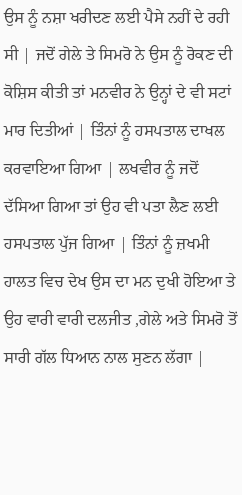ਉਸ ਨੂੰ ਨਸ਼ਾ ਖਰੀਦਣ ਲਈ ਪੈਸੇ ਨਹੀਂ ਦੇ ਰਹੀ ਸੀ | ਜਦੋਂ ਗੇਲੇ ਤੇ ਸਿਮਰੋ ਨੇ ਉਸ ਨੂੰ ਰੋਕਣ ਦੀ ਕੋਸ਼ਿਸ ਕੀਤੀ ਤਾਂ ਮਨਵੀਰ ਨੇ ਉਨ੍ਹਾਂ ਦੇ ਵੀ ਸਟਾਂ ਮਾਰ ਦਿਤੀਆਂ | ਤਿੰਨਾਂ ਨੂੰ ਹਸਪਤਾਲ ਦਾਖਲ ਕਰਵਾਇਆ ਗਿਆ | ਲਖਵੀਰ ਨੂੰ ਜਦੋਂ ਦੱਸਿਆ ਗਿਆ ਤਾਂ ਉਹ ਵੀ ਪਤਾ ਲੈਣ ਲਈ ਹਸਪਤਾਲ ਪੁੱਜ ਗਿਆ | ਤਿੰਨਾਂ ਨੂੰ ਜ਼ਖਮੀ ਹਾਲਤ ਵਿਚ ਦੇਖ ਉਸ ਦਾ ਮਨ ਦੁਖੀ ਹੋਇਆ ਤੇ ਉਹ ਵਾਰੀ ਵਾਰੀ ਦਲਜੀਤ ,ਗੇਲੇ ਅਤੇ ਸਿਮਰੋ ਤੋਂ ਸਾਰੀ ਗੱਲ ਧਿਆਨ ਨਾਲ ਸੁਣਨ ਲੱਗਾ |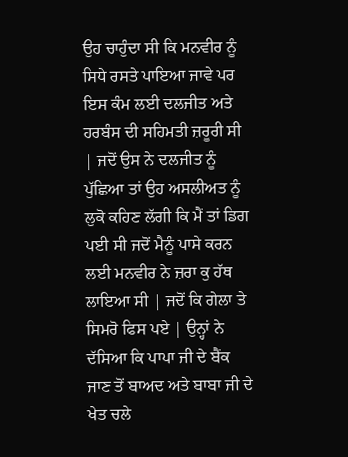ਉਹ ਚਾਹੁੰਦਾ ਸੀ ਕਿ ਮਨਵੀਰ ਨੂੰ ਸਿਧੇ ਰਸਤੇ ਪਾਇਆ ਜਾਵੇ ਪਰ ਇਸ ਕੰਮ ਲਈ ਦਲਜੀਤ ਅਤੇ ਹਰਬੰਸ ਦੀ ਸਹਿਮਤੀ ਜ਼ਰੂਰੀ ਸੀ | ਜਦੋਂ ਉਸ ਨੇ ਦਲਜੀਤ ਨੂੰ ਪੁੱਛਿਆ ਤਾਂ ਉਹ ਅਸਲੀਅਤ ਨੂੰ ਲੁਕੋ ਕਹਿਣ ਲੱਗੀ ਕਿ ਮੈਂ ਤਾਂ ਡਿਗ ਪਈ ਸੀ ਜਦੋਂ ਮੈਨੂੰ ਪਾਸੇ ਕਰਨ ਲਈ ਮਨਵੀਰ ਨੇ ਜ਼ਰਾ ਕੁ ਹੱਥ ਲਾਇਆ ਸੀ | ਜਦੋਂ ਕਿ ਗੇਲਾ ਤੇ ਸਿਮਰੋ ਫਿਸ ਪਏ | ਉਨ੍ਹਾਂ ਨੇ ਦੱਸਿਆ ਕਿ ਪਾਪਾ ਜੀ ਦੇ ਬੈਂਕ ਜਾਣ ਤੋਂ ਬਾਅਦ ਅਤੇ ਬਾਬਾ ਜੀ ਦੇ ਖੇਤ ਚਲੇ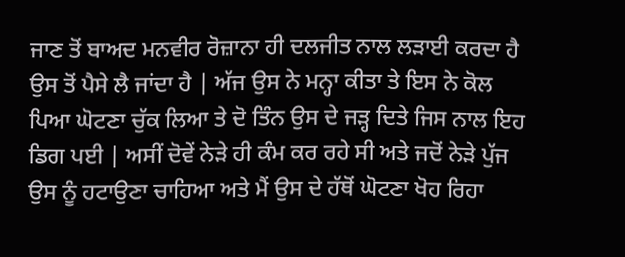ਜਾਣ ਤੋਂ ਬਾਅਦ ਮਨਵੀਰ ਰੋਜ਼ਾਨਾ ਹੀ ਦਲਜੀਤ ਨਾਲ ਲੜਾਈ ਕਰਦਾ ਹੈ ਉਸ ਤੋਂ ਪੈਸੇ ਲੈ ਜਾਂਦਾ ਹੈ | ਅੱਜ ਉਸ ਨੇ ਮਨ੍ਹਾ ਕੀਤਾ ਤੇ ਇਸ ਨੇ ਕੋਲ ਪਿਆ ਘੋਟਣਾ ਚੁੱਕ ਲਿਆ ਤੇ ਦੋ ਤਿੰਨ ਉਸ ਦੇ ਜੜ੍ਹ ਦਿਤੇ ਜਿਸ ਨਾਲ ਇਹ ਡਿਗ ਪਈ | ਅਸੀਂ ਦੋਵੇਂ ਨੇੜੇ ਹੀ ਕੰਮ ਕਰ ਰਹੇ ਸੀ ਅਤੇ ਜਦੋਂ ਨੇੜੇ ਪੁੱਜ ਉਸ ਨੂੰ ਹਟਾਉਣਾ ਚਾਹਿਆ ਅਤੇ ਮੈਂ ਉਸ ਦੇ ਹੱਥੋਂ ਘੋਟਣਾ ਖੋਹ ਰਿਹਾ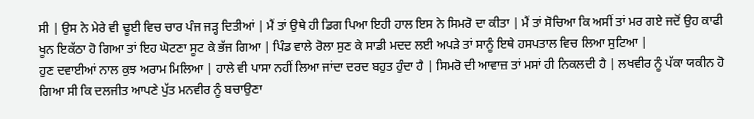ਸੀ | ਉਸ ਨੇ ਮੇਰੇ ਵੀ ਢੂਈ ਵਿਚ ਚਾਰ ਪੰਜ ਜੜ੍ਹ ਦਿਤੀਆਂ | ਮੈਂ ਤਾਂ ਉਥੇ ਹੀ ਡਿਗ ਪਿਆ ਇਹੀ ਹਾਲ ਇਸ ਨੇ ਸਿਮਰੋ ਦਾ ਕੀਤਾ | ਮੈਂ ਤਾਂ ਸੋਚਿਆ ਕਿ ਅਸੀਂ ਤਾਂ ਮਰ ਗਏ ਜਦੋਂ ਉਹ ਕਾਫੀ ਖੂਨ ਇਕੱਠਾ ਹੋ ਗਿਆ ਤਾਂ ਇਹ ਘੋਟਣਾ ਸੂਟ ਕੇ ਭੱਜ ਗਿਆ | ਪਿੰਡ ਵਾਲੇ ਰੋਲਾ ਸੁਣ ਕੇ ਸਾਡੀ ਮਦਦ ਲਈ ਅਪੜੇ ਤਾਂ ਸਾਨੂੰ ਇਥੇ ਹਸਪਤਾਲ ਵਿਚ ਲਿਆ ਸੁਟਿਆ |
ਹੁਣ ਦਵਾਈਆਂ ਨਾਲ ਕੁਝ ਅਰਾਮ ਮਿਲਿਆ | ਹਾਲੇ ਵੀ ਪਾਸਾ ਨਹੀਂ ਲਿਆ ਜਾਂਦਾ ਦਰਦ ਬਹੁਤ ਹੁੰਦਾ ਹੈ | ਸਿਮਰੋ ਦੀ ਆਵਾਜ਼ ਤਾਂ ਮਸਾਂ ਹੀ ਨਿਕਲਦੀ ਹੈ | ਲਖਵੀਰ ਨੂੰ ਪੱਕਾ ਯਕੀਨ ਹੋ ਗਿਆ ਸੀ ਕਿ ਦਲਜੀਤ ਆਪਣੇ ਪੁੱਤ ਮਨਵੀਰ ਨੂੰ ਬਚਾਉਣਾ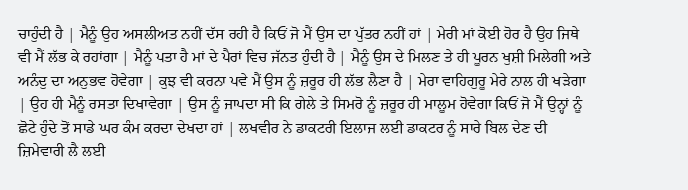ਚਾਹੁੰਦੀ ਹੈ | ਮੈਨੂੰ ਉਹ ਅਸਲੀਅਤ ਨਹੀਂ ਦੱਸ ਰਹੀ ਹੈ ਕਿਓਂ ਜੋ ਮੈਂ ਉਸ ਦਾ ਪੁੱਤਰ ਨਹੀਂ ਹਾਂ | ਮੇਰੀ ਮਾਂ ਕੋਈ ਹੋਰ ਹੈ ਉਹ ਜਿਥੇ ਵੀ ਮੈਂ ਲੱਭ ਕੇ ਰਹਾਂਗਾ | ਮੈਨੂੰ ਪਤਾ ਹੈ ਮਾਂ ਦੇ ਪੈਰਾਂ ਵਿਚ ਜੱਨਤ ਹੁੰਦੀ ਹੈ | ਮੈਨੂੰ ਉਸ ਦੇ ਮਿਲਣ ਤੇ ਹੀ ਪੂਰਨ ਖੁਸ਼ੀ ਮਿਲੇਗੀ ਅਤੇ ਅਨੰਦੁ ਦਾ ਅਨੁਭਵ ਹੋਵੇਗਾ | ਕੁਝ ਵੀ ਕਰਨਾ ਪਵੇ ਮੈਂ ਉਸ ਨੂੰ ਜ਼ਰੂਰ ਹੀ ਲੱਭ ਲੈਣਾ ਹੈ | ਮੇਰਾ ਵਾਹਿਗੁਰੂ ਮੇਰੇ ਨਾਲ ਹੀ ਖੜੇਗਾ | ਉਹ ਹੀ ਮੈਨੂੰ ਰਸਤਾ ਦਿਖਾਵੇਗਾ | ਉਸ ਨੂੰ ਜਾਪਦਾ ਸੀ ਕਿ ਗੇਲੇ ਤੇ ਸਿਮਰੋ ਨੂੰ ਜ਼ਰੂਰ ਹੀ ਮਾਲੂਮ ਹੋਵੇਗਾ ਕਿਓਂ ਜੋ ਮੈਂ ਉਨ੍ਹਾਂ ਨੂੰ ਛੋਟੇ ਹੁੰਦੇ ਤੋਂ ਸਾਡੇ ਘਰ ਕੰਮ ਕਰਦਾ ਦੇਖਦਾ ਹਾਂ | ਲਖਵੀਰ ਨੇ ਡਾਕਟਰੀ ਇਲਾਜ ਲਈ ਡਾਕਟਰ ਨੂੰ ਸਾਰੇ ਬਿਲ ਦੇਣ ਦੀ ਜ਼ਿਮੇਵਾਰੀ ਲੈ ਲਈ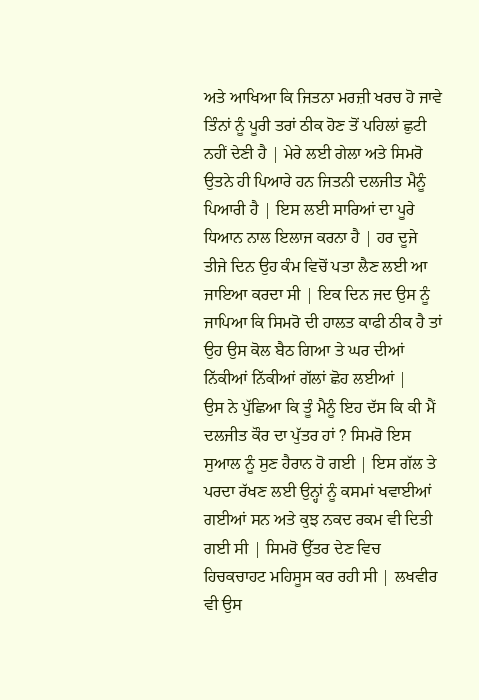ਅਤੇ ਆਖਿਆ ਕਿ ਜਿਤਨਾ ਮਰਜ਼ੀ ਖਰਚ ਹੋ ਜਾਵੇ ਤਿੰਨਾਂ ਨੂੰ ਪੂਰੀ ਤਰਾਂ ਠੀਕ ਹੋਣ ਤੋਂ ਪਹਿਲਾਂ ਛੁਟੀ ਨਹੀਂ ਦੇਣੀ ਹੈ | ਮੇਰੇ ਲਈ ਗੇਲਾ ਅਤੇ ਸਿਮਰੋ ਉਤਨੇ ਹੀ ਪਿਆਰੇ ਹਨ ਜਿਤਨੀ ਦਲਜੀਤ ਮੈਨੂੰ ਪਿਆਰੀ ਹੈ | ਇਸ ਲਈ ਸਾਰਿਆਂ ਦਾ ਪੂਰੇ ਧਿਆਨ ਨਾਲ ਇਲਾਜ ਕਰਨਾ ਹੈ | ਹਰ ਦੂਜੇ ਤੀਜੇ ਦਿਨ ਉਹ ਕੰਮ ਵਿਚੋਂ ਪਤਾ ਲੈਣ ਲਈ ਆ ਜਾਇਆ ਕਰਦਾ ਸੀ | ਇਕ ਦਿਨ ਜਦ ਉਸ ਨੂੰ ਜਾਪਿਆ ਕਿ ਸਿਮਰੋ ਦੀ ਹਾਲਤ ਕਾਫੀ ਠੀਕ ਹੈ ਤਾਂ ਉਹ ਉਸ ਕੋਲ ਬੈਠ ਗਿਆ ਤੇ ਘਰ ਦੀਆਂ ਨਿੱਕੀਆਂ ਨਿੱਕੀਆਂ ਗੱਲਾਂ ਛੋਹ ਲਈਆਂ |
ਉਸ ਨੇ ਪੁੱਛਿਆ ਕਿ ਤੂੰ ਮੈਨੂੰ ਇਹ ਦੱਸ ਕਿ ਕੀ ਮੈਂ ਦਲਜੀਤ ਕੌਰ ਦਾ ਪੁੱਤਰ ਹਾਂ ? ਸਿਮਰੋ ਇਸ ਸੁਆਲ ਨੂੰ ਸੁਣ ਹੈਰਾਨ ਹੋ ਗਈ | ਇਸ ਗੱਲ ਤੇ ਪਰਦਾ ਰੱਖਣ ਲਈ ਉਨ੍ਹਾਂ ਨੂੰ ਕਸਮਾਂ ਖਵਾਈਆਂ ਗਈਆਂ ਸਨ ਅਤੇ ਕੁਝ ਨਕਦ ਰਕਮ ਵੀ ਦਿਤੀ ਗਈ ਸੀ | ਸਿਮਰੋ ਉੱਤਰ ਦੇਣ ਵਿਚ ਹਿਚਕਚਾਹਟ ਮਹਿਸੂਸ ਕਰ ਰਹੀ ਸੀ | ਲਖਵੀਰ ਵੀ ਉਸ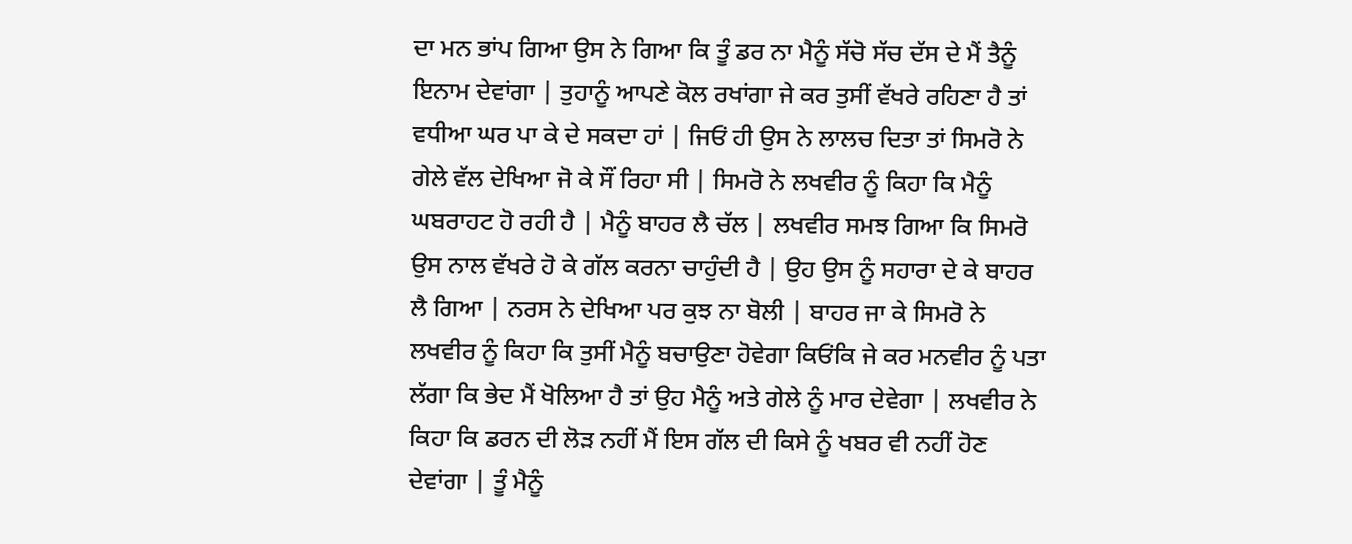ਦਾ ਮਨ ਭਾਂਪ ਗਿਆ ਉਸ ਨੇ ਗਿਆ ਕਿ ਤੂੰ ਡਰ ਨਾ ਮੈਨੂੰ ਸੱਚੋ ਸੱਚ ਦੱਸ ਦੇ ਮੈਂ ਤੈਨੂੰ ਇਨਾਮ ਦੇਵਾਂਗਾ | ਤੁਹਾਨੂੰ ਆਪਣੇ ਕੋਲ ਰਖਾਂਗਾ ਜੇ ਕਰ ਤੁਸੀਂ ਵੱਖਰੇ ਰਹਿਣਾ ਹੈ ਤਾਂ ਵਧੀਆ ਘਰ ਪਾ ਕੇ ਦੇ ਸਕਦਾ ਹਾਂ | ਜਿਓਂ ਹੀ ਉਸ ਨੇ ਲਾਲਚ ਦਿਤਾ ਤਾਂ ਸਿਮਰੋ ਨੇ ਗੇਲੇ ਵੱਲ ਦੇਖਿਆ ਜੋ ਕੇ ਸੌਂ ਰਿਹਾ ਸੀ | ਸਿਮਰੋ ਨੇ ਲਖਵੀਰ ਨੂੰ ਕਿਹਾ ਕਿ ਮੈਨੂੰ ਘਬਰਾਹਟ ਹੋ ਰਹੀ ਹੈ | ਮੈਨੂੰ ਬਾਹਰ ਲੈ ਚੱਲ | ਲਖਵੀਰ ਸਮਝ ਗਿਆ ਕਿ ਸਿਮਰੋ ਉਸ ਨਾਲ ਵੱਖਰੇ ਹੋ ਕੇ ਗੱਲ ਕਰਨਾ ਚਾਹੁੰਦੀ ਹੈ | ਉਹ ਉਸ ਨੂੰ ਸਹਾਰਾ ਦੇ ਕੇ ਬਾਹਰ ਲੈ ਗਿਆ | ਨਰਸ ਨੇ ਦੇਖਿਆ ਪਰ ਕੁਝ ਨਾ ਬੋਲੀ | ਬਾਹਰ ਜਾ ਕੇ ਸਿਮਰੋ ਨੇ ਲਖਵੀਰ ਨੂੰ ਕਿਹਾ ਕਿ ਤੁਸੀਂ ਮੈਨੂੰ ਬਚਾਉਣਾ ਹੋਵੇਗਾ ਕਿਓਂਕਿ ਜੇ ਕਰ ਮਨਵੀਰ ਨੂੰ ਪਤਾ ਲੱਗਾ ਕਿ ਭੇਦ ਮੈਂ ਖੋਲਿਆ ਹੈ ਤਾਂ ਉਹ ਮੈਨੂੰ ਅਤੇ ਗੇਲੇ ਨੂੰ ਮਾਰ ਦੇਵੇਗਾ | ਲਖਵੀਰ ਨੇ ਕਿਹਾ ਕਿ ਡਰਨ ਦੀ ਲੋੜ ਨਹੀਂ ਮੈਂ ਇਸ ਗੱਲ ਦੀ ਕਿਸੇ ਨੂੰ ਖਬਰ ਵੀ ਨਹੀਂ ਹੋਣ ਦੇਵਾਂਗਾ | ਤੂੰ ਮੈਨੂੰ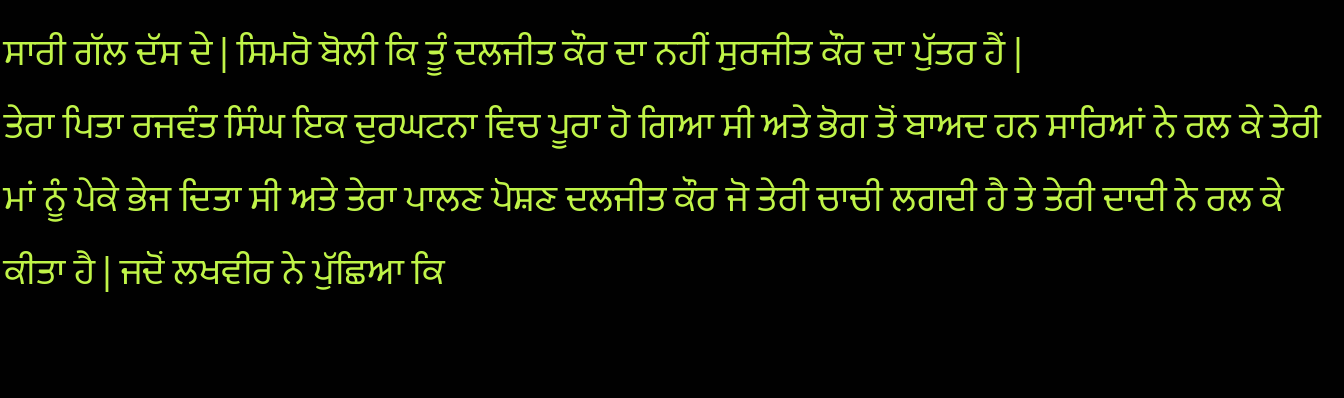ਸਾਰੀ ਗੱਲ ਦੱਸ ਦੇ | ਸਿਮਰੋ ਬੋਲੀ ਕਿ ਤੂੰ ਦਲਜੀਤ ਕੌਰ ਦਾ ਨਹੀਂ ਸੁਰਜੀਤ ਕੌਰ ਦਾ ਪੁੱਤਰ ਹੈਂ |
ਤੇਰਾ ਪਿਤਾ ਰਜਵੰਤ ਸਿੰਘ ਇਕ ਦੁਰਘਟਨਾ ਵਿਚ ਪੂਰਾ ਹੋ ਗਿਆ ਸੀ ਅਤੇ ਭੋਗ ਤੋਂ ਬਾਅਦ ਹਨ ਸਾਰਿਆਂ ਨੇ ਰਲ ਕੇ ਤੇਰੀ ਮਾਂ ਨੂੰ ਪੇਕੇ ਭੇਜ ਦਿਤਾ ਸੀ ਅਤੇ ਤੇਰਾ ਪਾਲਣ ਪੋਸ਼ਣ ਦਲਜੀਤ ਕੌਰ ਜੋ ਤੇਰੀ ਚਾਚੀ ਲਗਦੀ ਹੈ ਤੇ ਤੇਰੀ ਦਾਦੀ ਨੇ ਰਲ ਕੇ ਕੀਤਾ ਹੈ | ਜਦੋਂ ਲਖਵੀਰ ਨੇ ਪੁੱਛਿਆ ਕਿ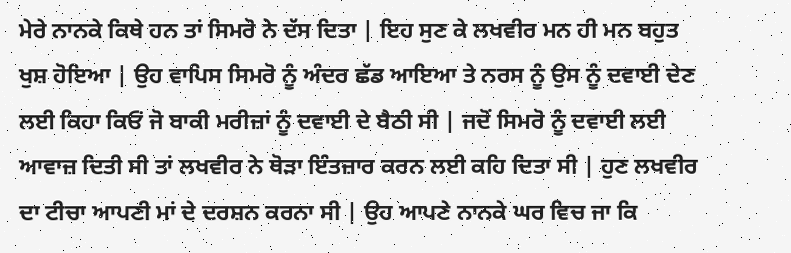ਮੇਰੇ ਨਾਨਕੇ ਕਿਥੇ ਹਨ ਤਾਂ ਸਿਮਰੋ ਨੇ ਦੱਸ ਦਿਤਾ | ਇਹ ਸੁਣ ਕੇ ਲਖਵੀਰ ਮਨ ਹੀ ਮਨ ਬਹੁਤ ਖੁਸ਼ ਹੋਇਆ | ਉਹ ਵਾਪਿਸ ਸਿਮਰੋ ਨੂੰ ਅੰਦਰ ਛੱਡ ਆਇਆ ਤੇ ਨਰਸ ਨੂੰ ਉਸ ਨੂੰ ਦਵਾਈ ਦੇਣ ਲਈ ਕਿਹਾ ਕਿਓਂ ਜੋ ਬਾਕੀ ਮਰੀਜ਼ਾਂ ਨੂੰ ਦਵਾਈ ਦੇ ਬੈਠੀ ਸੀ | ਜਦੋਂ ਸਿਮਰੋ ਨੂੰ ਦਵਾਈ ਲਈ ਆਵਾਜ਼ ਦਿਤੀ ਸੀ ਤਾਂ ਲਖਵੀਰ ਨੇ ਥੋੜਾ ਇੰਤਜ਼ਾਰ ਕਰਨ ਲਈ ਕਹਿ ਦਿਤਾ ਸੀ | ਹੁਣ ਲਖਵੀਰ ਦਾ ਟੀਚਾ ਆਪਣੀ ਮਾਂ ਦੇ ਦਰਸ਼ਨ ਕਰਨਾ ਸੀ | ਉਹ ਆਪਣੇ ਨਾਨਕੇ ਘਰ ਵਿਚ ਜਾ ਕਿ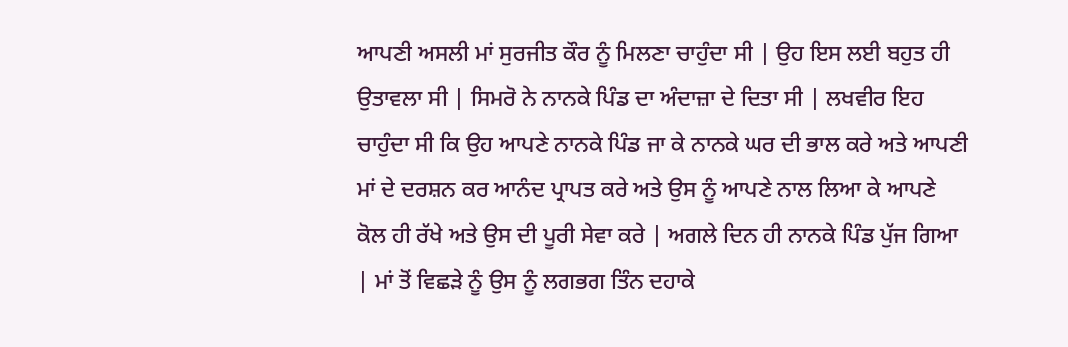ਆਪਣੀ ਅਸਲੀ ਮਾਂ ਸੁਰਜੀਤ ਕੌਰ ਨੂੰ ਮਿਲਣਾ ਚਾਹੁੰਦਾ ਸੀ | ਉਹ ਇਸ ਲਈ ਬਹੁਤ ਹੀ ਉਤਾਵਲਾ ਸੀ | ਸਿਮਰੋ ਨੇ ਨਾਨਕੇ ਪਿੰਡ ਦਾ ਅੰਦਾਜ਼ਾ ਦੇ ਦਿਤਾ ਸੀ | ਲਖਵੀਰ ਇਹ ਚਾਹੁੰਦਾ ਸੀ ਕਿ ਉਹ ਆਪਣੇ ਨਾਨਕੇ ਪਿੰਡ ਜਾ ਕੇ ਨਾਨਕੇ ਘਰ ਦੀ ਭਾਲ ਕਰੇ ਅਤੇ ਆਪਣੀ ਮਾਂ ਦੇ ਦਰਸ਼ਨ ਕਰ ਆਨੰਦ ਪ੍ਰਾਪਤ ਕਰੇ ਅਤੇ ਉਸ ਨੂੰ ਆਪਣੇ ਨਾਲ ਲਿਆ ਕੇ ਆਪਣੇ ਕੋਲ ਹੀ ਰੱਖੇ ਅਤੇ ਉਸ ਦੀ ਪੂਰੀ ਸੇਵਾ ਕਰੇ | ਅਗਲੇ ਦਿਨ ਹੀ ਨਾਨਕੇ ਪਿੰਡ ਪੁੱਜ ਗਿਆ | ਮਾਂ ਤੋਂ ਵਿਛੜੇ ਨੂੰ ਉਸ ਨੂੰ ਲਗਭਗ ਤਿੰਨ ਦਹਾਕੇ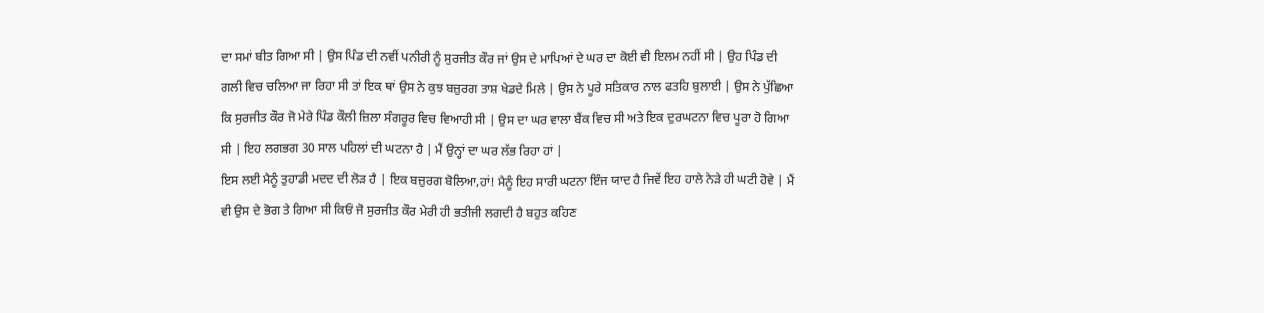ਦਾ ਸਮਾਂ ਬੀਤ ਗਿਆ ਸੀ | ਉਸ ਪਿੰਡ ਦੀ ਨਵੀਂ ਪਨੀਰੀ ਨੂੰ ਸੁਰਜੀਤ ਕੌਰ ਜਾਂ ਉਸ ਦੇ ਮਾਪਿਆਂ ਦੇ ਘਰ ਦਾ ਕੋਈ ਵੀ ਇਲਮ ਨਹੀਂ ਸੀ | ਉਹ ਪਿੰਡ ਦੀ ਗਲੀ ਵਿਚ ਚਲਿਆ ਜਾ ਰਿਹਾ ਸੀ ਤਾਂ ਇਕ ਥਾਂ ਉਸ ਨੇ ਕੁਝ ਬਜ਼ੁਰਗ ਤਾਸ਼ ਖੇਡਦੇ ਮਿਲੇ | ਉਸ ਨੇ ਪੂਰੇ ਸਤਿਕਾਰ ਨਾਲ ਫਤਹਿ ਬੁਲਾਈ | ਉਸ ਨੇ ਪੁੱਛਿਆ ਕਿ ਸੁਰਜੀਤ ਕੌਰ ਜੋ ਮੇਰੇ ਪਿੰਡ ਕੌਲੀ ਜ਼ਿਲਾ ਸੰਗਰੂਰ ਵਿਚ ਵਿਆਹੀ ਸੀ | ਉਸ ਦਾ ਘਰ ਵਾਲਾ ਬੈਂਕ ਵਿਚ ਸੀ ਅਤੇ ਇਕ ਦੁਰਘਟਨਾ ਵਿਚ ਪੂਰਾ ਹੋ ਗਿਆ ਸੀ | ਇਹ ਲਗਭਗ 30 ਸਾਲ ਪਹਿਲਾਂ ਦੀ ਘਟਨਾ ਹੈ | ਮੈਂ ਉਨ੍ਹਾਂ ਦਾ ਘਰ ਲੱਭ ਰਿਹਾ ਹਾਂ |
ਇਸ ਲਈ ਮੈਨੂੰ ਤੁਹਾਡੀ ਮਦਦ ਦੀ ਲੋੜ ਹੈ | ਇਕ ਬਜ਼ੁਰਗ ਬੋਲਿਆ,ਹਾਂ! ਮੈਨੂੰ ਇਹ ਸਾਰੀ ਘਟਨਾ ਇੰਜ ਯਾਦ ਹੈ ਜਿਵੇਂ ਇਹ ਹਾਲੇ ਨੇੜੇ ਹੀ ਘਟੀ ਹੋਵੇ | ਮੈਂ ਵੀ ਉਸ ਦੇ ਭੋਗ ਤੇ ਗਿਆ ਸੀ ਕਿਓਂ ਜੋ ਸੁਰਜੀਤ ਕੌਰ ਮੇਰੀ ਹੀ ਭਤੀਜੀ ਲਗਦੀ ਹੈ ਬਹੁਤ ਕਹਿਣ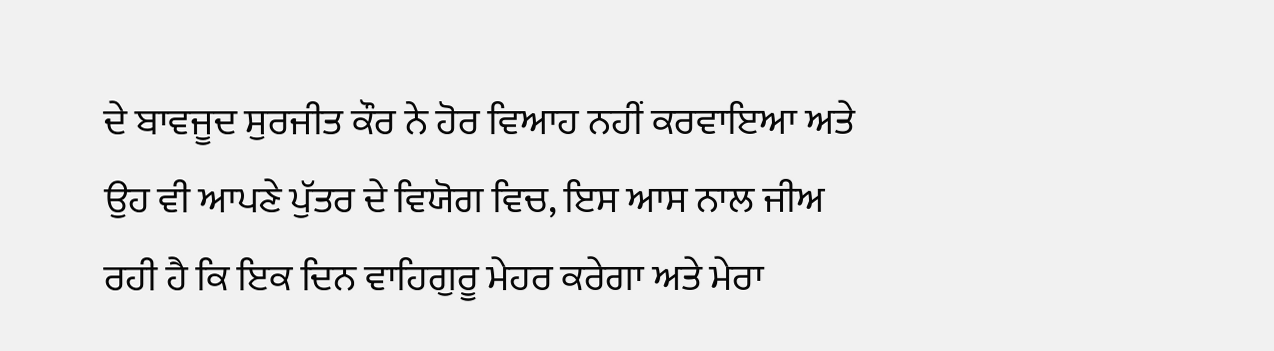ਦੇ ਬਾਵਜੂਦ ਸੁਰਜੀਤ ਕੌਰ ਨੇ ਹੋਰ ਵਿਆਹ ਨਹੀਂ ਕਰਵਾਇਆ ਅਤੇ ਉਹ ਵੀ ਆਪਣੇ ਪੁੱਤਰ ਦੇ ਵਿਯੋਗ ਵਿਚ, ਇਸ ਆਸ ਨਾਲ ਜੀਅ ਰਹੀ ਹੈ ਕਿ ਇਕ ਦਿਨ ਵਾਹਿਗੁਰੂ ਮੇਹਰ ਕਰੇਗਾ ਅਤੇ ਮੇਰਾ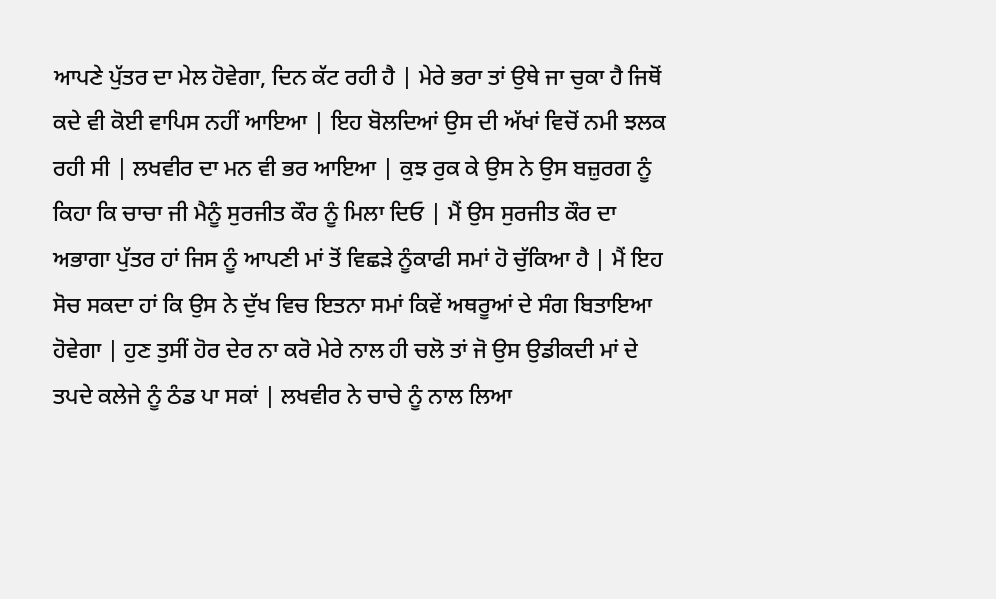ਆਪਣੇ ਪੁੱਤਰ ਦਾ ਮੇਲ ਹੋਵੇਗਾ, ਦਿਨ ਕੱਟ ਰਹੀ ਹੈ | ਮੇਰੇ ਭਰਾ ਤਾਂ ਉਥੇ ਜਾ ਚੁਕਾ ਹੈ ਜਿਥੋਂ ਕਦੇ ਵੀ ਕੋਈ ਵਾਪਿਸ ਨਹੀਂ ਆਇਆ | ਇਹ ਬੋਲਦਿਆਂ ਉਸ ਦੀ ਅੱਖਾਂ ਵਿਚੋਂ ਨਮੀ ਝਲਕ ਰਹੀ ਸੀ | ਲਖਵੀਰ ਦਾ ਮਨ ਵੀ ਭਰ ਆਇਆ | ਕੁਝ ਰੁਕ ਕੇ ਉਸ ਨੇ ਉਸ ਬਜ਼ੁਰਗ ਨੂੰ ਕਿਹਾ ਕਿ ਚਾਚਾ ਜੀ ਮੈਨੂੰ ਸੁਰਜੀਤ ਕੌਰ ਨੂੰ ਮਿਲਾ ਦਿਓ | ਮੈਂ ਉਸ ਸੁਰਜੀਤ ਕੌਰ ਦਾ ਅਭਾਗਾ ਪੁੱਤਰ ਹਾਂ ਜਿਸ ਨੂੰ ਆਪਣੀ ਮਾਂ ਤੋਂ ਵਿਛੜੇ ਨੂੰਕਾਫੀ ਸਮਾਂ ਹੋ ਚੁੱਕਿਆ ਹੈ | ਮੈਂ ਇਹ ਸੋਚ ਸਕਦਾ ਹਾਂ ਕਿ ਉਸ ਨੇ ਦੁੱਖ ਵਿਚ ਇਤਨਾ ਸਮਾਂ ਕਿਵੇਂ ਅਥਰੂਆਂ ਦੇ ਸੰਗ ਬਿਤਾਇਆ ਹੋਵੇਗਾ | ਹੁਣ ਤੁਸੀਂ ਹੋਰ ਦੇਰ ਨਾ ਕਰੋ ਮੇਰੇ ਨਾਲ ਹੀ ਚਲੋ ਤਾਂ ਜੋ ਉਸ ਉਡੀਕਦੀ ਮਾਂ ਦੇ ਤਪਦੇ ਕਲੇਜੇ ਨੂੰ ਠੰਡ ਪਾ ਸਕਾਂ | ਲਖਵੀਰ ਨੇ ਚਾਚੇ ਨੂੰ ਨਾਲ ਲਿਆ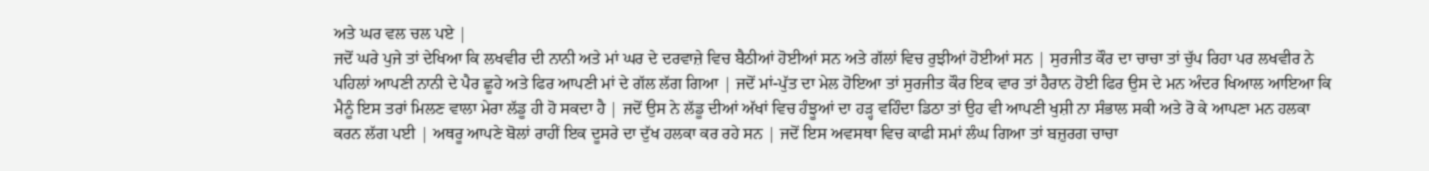ਅਤੇ ਘਰ ਵਲ ਚਲ ਪਏ |
ਜਦੋਂ ਘਰੇ ਪੁਜੇ ਤਾਂ ਦੇਖਿਆ ਕਿ ਲਖਵੀਰ ਦੀ ਨਾਨੀ ਅਤੇ ਮਾਂ ਘਰ ਦੇ ਦਰਵਾਜ਼ੇ ਵਿਚ ਬੈਠੀਆਂ ਹੋਈਆਂ ਸਨ ਅਤੇ ਗੱਲਾਂ ਵਿਚ ਰੁਝੀਆਂ ਹੋਈਆਂ ਸਨ | ਸੁਰਜੀਤ ਕੌਰ ਦਾ ਚਾਚਾ ਤਾਂ ਚੁੱਪ ਰਿਹਾ ਪਰ ਲਖਵੀਰ ਨੇ ਪਹਿਲਾਂ ਆਪਣੀ ਨਾਨੀ ਦੇ ਪੈਰ ਛੂਹੇ ਅਤੇ ਫਿਰ ਆਪਣੀ ਮਾਂ ਦੇ ਗੱਲ ਲੱਗ ਗਿਆ | ਜਦੋਂ ਮਾਂ-ਪੁੱਤ ਦਾ ਮੇਲ ਹੋਇਆ ਤਾਂ ਸੁਰਜੀਤ ਕੌਰ ਇਕ ਵਾਰ ਤਾਂ ਹੈਰਾਨ ਹੋਈ ਫਿਰ ਉਸ ਦੇ ਮਨ ਅੰਦਰ ਖਿਆਲ ਆਇਆ ਕਿ ਮੈਨੂੰ ਇਸ ਤਰਾਂ ਮਿਲਣ ਵਾਲਾ ਮੇਰਾ ਲੱਡੂ ਹੀ ਹੋ ਸਕਦਾ ਹੈ | ਜਦੋਂ ਉਸ ਨੇ ਲੱਡੂ ਦੀਆਂ ਅੱਖਾਂ ਵਿਚ ਹੰਝੂਆਂ ਦਾ ਹੜ੍ਹ ਵਹਿੰਦਾ ਡਿਠਾ ਤਾਂ ਉਹ ਵੀ ਆਪਣੀ ਖੁਸ਼ੀ ਨਾ ਸੰਭਾਲ ਸਕੀ ਅਤੇ ਰੋ ਕੇ ਆਪਣਾ ਮਨ ਹਲਕਾ ਕਰਨ ਲੱਗ ਪਈ | ਅਥਰੂ ਆਪਣੇ ਬੋਲਾਂ ਰਾਹੀਂ ਇਕ ਦੂਸਰੇ ਦਾ ਦੁੱਖ ਹਲਕਾ ਕਰ ਰਹੇ ਸਨ | ਜਦੋਂ ਇਸ ਅਵਸਥਾ ਵਿਚ ਕਾਫੀ ਸਮਾਂ ਲੰਘ ਗਿਆ ਤਾਂ ਬਜ਼ੁਰਗ ਚਾਚਾ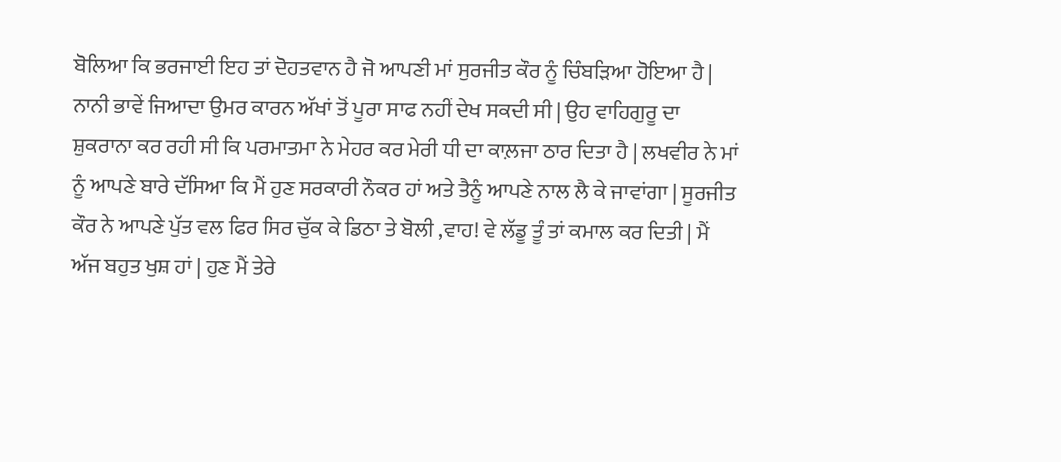ਬੋਲਿਆ ਕਿ ਭਰਜਾਈ ਇਹ ਤਾਂ ਦੋਹਤਵਾਨ ਹੈ ਜੋ ਆਪਣੀ ਮਾਂ ਸੁਰਜੀਤ ਕੌਰ ਨੂੰ ਚਿੰਬੜਿਆ ਹੋਇਆ ਹੈ | ਨਾਨੀ ਭਾਵੇਂ ਜਿਆਦਾ ਉਮਰ ਕਾਰਨ ਅੱਖਾਂ ਤੋਂ ਪੂਰਾ ਸਾਫ ਨਹੀਂ ਦੇਖ ਸਕਦੀ ਸੀ | ਉਹ ਵਾਹਿਗੁਰੂ ਦਾ ਸ਼ੁਕਰਾਨਾ ਕਰ ਰਹੀ ਸੀ ਕਿ ਪਰਮਾਤਮਾ ਨੇ ਮੇਹਰ ਕਰ ਮੇਰੀ ਧੀ ਦਾ ਕਾਲ਼ਜਾ ਠਾਰ ਦਿਤਾ ਹੈ | ਲਖਵੀਰ ਨੇ ਮਾਂ ਨੂੰ ਆਪਣੇ ਬਾਰੇ ਦੱਸਿਆ ਕਿ ਮੈਂ ਹੁਣ ਸਰਕਾਰੀ ਨੌਕਰ ਹਾਂ ਅਤੇ ਤੈਨੂੰ ਆਪਣੇ ਨਾਲ ਲੈ ਕੇ ਜਾਵਾਂਗਾ | ਸੂਰਜੀਤ ਕੌਰ ਨੇ ਆਪਣੇ ਪੁੱਤ ਵਲ ਫਿਰ ਸਿਰ ਚੁੱਕ ਕੇ ਡਿਠਾ ਤੇ ਬੋਲੀ ,ਵਾਹ! ਵੇ ਲੱਡੂ ਤੂੰ ਤਾਂ ਕਮਾਲ ਕਰ ਦਿਤੀ | ਮੈਂ ਅੱਜ ਬਹੁਤ ਖੁਸ਼ ਹਾਂ | ਹੁਣ ਮੈਂ ਤੇਰੇ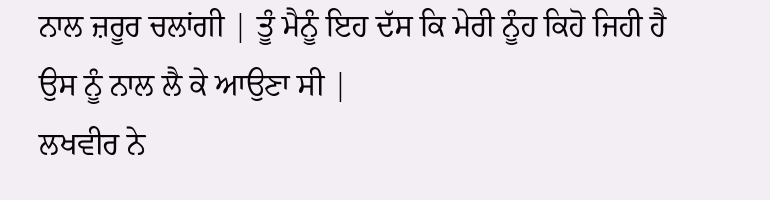ਨਾਲ ਜ਼ਰੂਰ ਚਲਾਂਗੀ | ਤੂੰ ਮੈਨੂੰ ਇਹ ਦੱਸ ਕਿ ਮੇਰੀ ਨੂੰਹ ਕਿਹੋ ਜਿਹੀ ਹੈ ਉਸ ਨੂੰ ਨਾਲ ਲੈ ਕੇ ਆਉਣਾ ਸੀ |
ਲਖਵੀਰ ਨੇ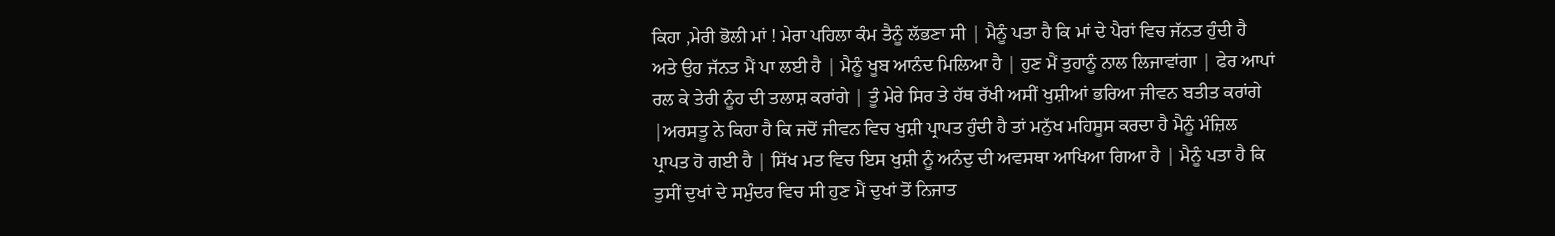ਕਿਹਾ ,ਮੇਰੀ ਭੋਲੀ ਮਾਂ ! ਮੇਰਾ ਪਹਿਲਾ ਕੰਮ ਤੈਨੂੰ ਲੱਭਣਾ ਸੀ | ਮੈਨੂੰ ਪਤਾ ਹੈ ਕਿ ਮਾਂ ਦੇ ਪੈਰਾਂ ਵਿਚ ਜੱਨਤ ਹੁੰਦੀ ਹੈ ਅਤੇ ਉਹ ਜੱਨਤ ਮੈਂ ਪਾ ਲਈ ਹੈ | ਮੈਨੂੰ ਖੂਬ ਆਨੰਦ ਮਿਲਿਆ ਹੈ | ਹੁਣ ਮੈਂ ਤੁਹਾਨੂੰ ਨਾਲ ਲਿਜਾਵਾਂਗਾ | ਫੇਰ ਆਪਾਂ ਰਲ ਕੇ ਤੇਰੀ ਨੂੰਹ ਦੀ ਤਲਾਸ਼ ਕਰਾਂਗੇ | ਤੂੰ ਮੇਰੇ ਸਿਰ ਤੇ ਹੱਥ ਰੱਖੀ ਅਸੀਂ ਖੁਸ਼ੀਆਂ ਭਰਿਆ ਜੀਵਨ ਬਤੀਤ ਕਰਾਂਗੇ |ਅਰਸਤੂ ਨੇ ਕਿਹਾ ਹੈ ਕਿ ਜਦੋਂ ਜੀਵਨ ਵਿਚ ਖੁਸ਼ੀ ਪ੍ਰਾਪਤ ਹੁੰਦੀ ਹੈ ਤਾਂ ਮਨੁੱਖ ਮਹਿਸੂਸ ਕਰਦਾ ਹੈ ਮੈਨੂੰ ਮੰਜ਼ਿਲ ਪ੍ਰਾਪਤ ਹੋ ਗਈ ਹੈ | ਸਿੱਖ ਮਤ ਵਿਚ ਇਸ ਖੁਸ਼ੀ ਨੂੰ ਅਨੰਦੁ ਦੀ ਅਵਸਥਾ ਆਖਿਆ ਗਿਆ ਹੈ | ਮੈਨੂੰ ਪਤਾ ਹੈ ਕਿ ਤੁਸੀਂ ਦੁਖਾਂ ਦੇ ਸਮੁੰਦਰ ਵਿਚ ਸੀ ਹੁਣ ਮੈਂ ਦੁਖਾਂ ਤੋਂ ਨਿਜਾਤ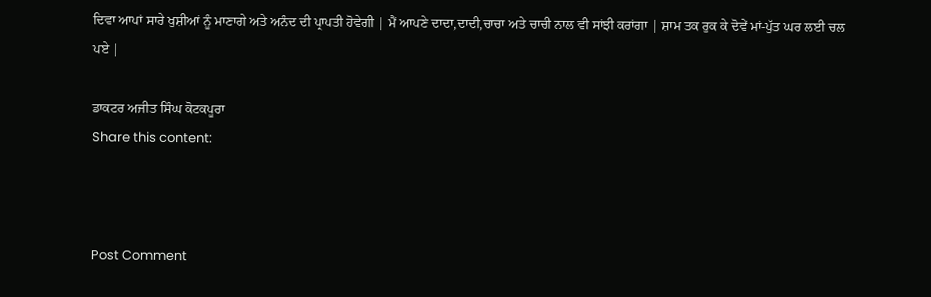ਦਿਵਾ ਆਪਾਂ ਸਾਰੇ ਖੁਸ਼ੀਆਂ ਨੂੰ ਮਾਣਾਗੇ ਅਤੇ ਅਨੰਦ ਦੀ ਪ੍ਰਾਪਤੀ ਹੋਵੇਗੀ | ਮੈਂ ਆਪਣੇ ਦਾਦਾ,ਦਾਦੀ,ਚਾਚਾ ਅਤੇ ਚਾਚੀ ਨਾਲ ਵੀ ਸਾਂਝੀ ਕਰਾਂਗਾ | ਸ਼ਾਮ ਤਕ ਰੁਕ ਕੇ ਦੋਵੇਂ ਮਾਂ-ਪੁੱਤ ਘਰ ਲਈ ਚਲ ਪਏ |

ਡਾਕਟਰ ਅਜੀਤ ਸਿੰਘ ਕੋਟਕਪੂਰਾ
Share this content:



Post Comment